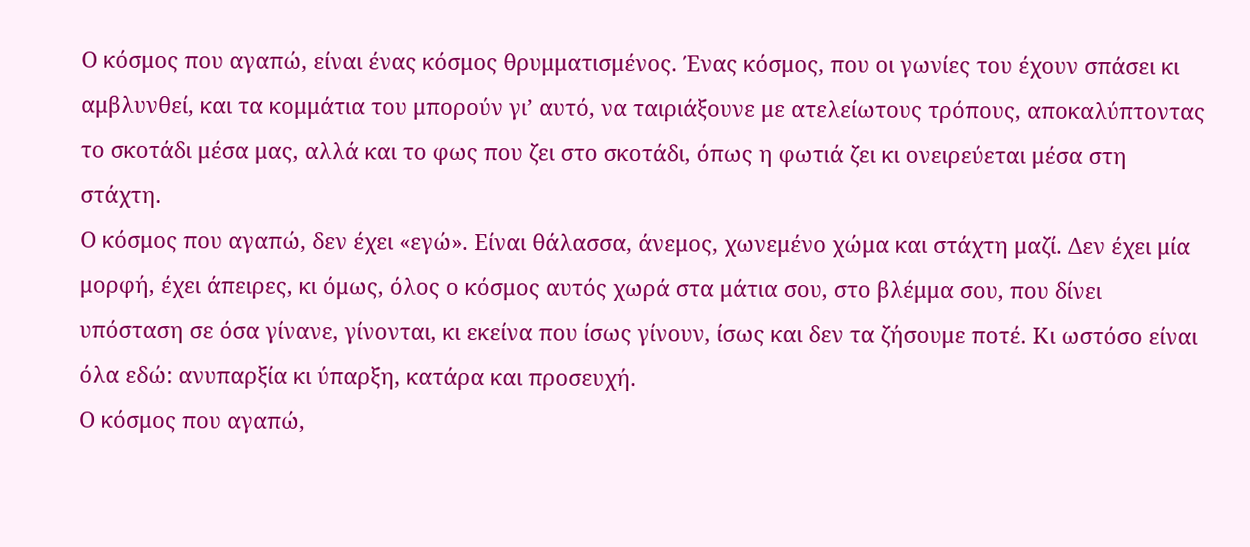Ο κόσμος που αγαπώ, είναι ένας κόσμος θρυμματισμένος. Ένας κόσμος, που οι γωνίες του έχουν σπάσει κι αμβλυνθεί, και τα κομμάτια του μπορούν γι’ αυτό, να ταιριάξουνε με ατελείωτους τρόπους, αποκαλύπτοντας το σκοτάδι μέσα μας, αλλά και το φως που ζει στο σκοτάδι, όπως η φωτιά ζει κι ονειρεύεται μέσα στη στάχτη.
Ο κόσμος που αγαπώ, δεν έχει «εγώ». Είναι θάλασσα, άνεμος, χωνεμένο χώμα και στάχτη μαζί. Δεν έχει μία μορφή, έχει άπειρες, κι όμως, όλος ο κόσμος αυτός χωρά στα μάτια σου, στο βλέμμα σου, που δίνει υπόσταση σε όσα γίνανε, γίνονται, κι εκείνα που ίσως γίνουν, ίσως και δεν τα ζήσουμε ποτέ. Κι ωστόσο είναι όλα εδώ: ανυπαρξία κι ύπαρξη, κατάρα και προσευχή.
Ο κόσμος που αγαπώ,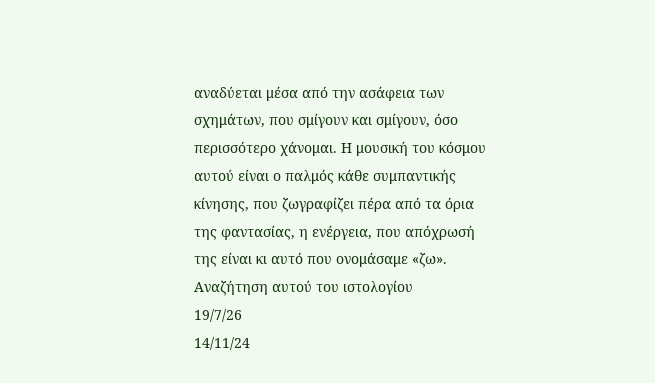αναδύεται μέσα από την ασάφεια των σχημάτων, που σμίγουν και σμίγουν, όσο περισσότερο χάνομαι. Η μουσική του κόσμου αυτού είναι ο παλμός κάθε συμπαντικής κίνησης, που ζωγραφίζει πέρα από τα όρια της φαντασίας, η ενέργεια, που απόχρωσή της είναι κι αυτό που ονομάσαμε «ζω».
Αναζήτηση αυτού του ιστολογίου
19/7/26
14/11/24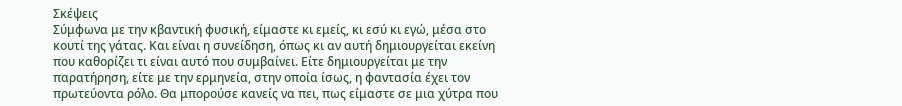Σκέψεις
Σύμφωνα με την κβαντική φυσική, είμαστε κι εμείς, κι εσύ κι εγώ, μέσα στο κουτί της γάτας. Και είναι η συνείδηση, όπως κι αν αυτή δημιουργείται εκείνη που καθορίζει τι είναι αυτό που συμβαίνει. Είτε δημιουργείται με την παρατήρηση, είτε με την ερμηνεία, στην οποία ίσως, η φαντασία έχει τον πρωτεύοντα ρόλο. Θα μπορούσε κανείς να πει, πως είμαστε σε μια χύτρα που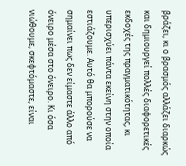βράζει, κι ο βρασμός αλλάζει διαρκώς και δημιουργεί πολλές διαφορετικές εκδοχές της πραγματικότητας, κι υπερισχύει πάντα εκείνη στην οποία εστιάζουμε. Αυτό θα μπορούσε να σημαίνει πως δεν είμαστε άλλο από όνειρο μέσα στο όνειρο. Κι όσα νιώθουμε, σκεφτόμαστε, είναι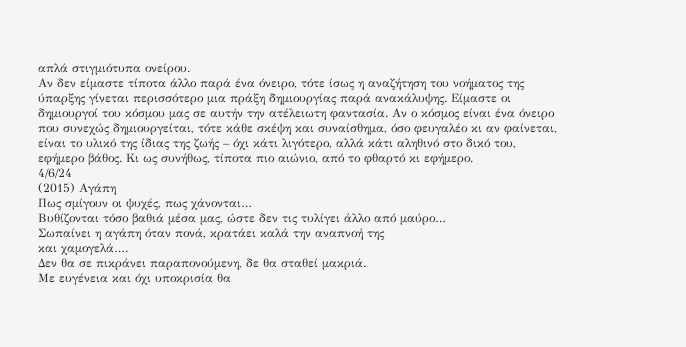απλά στιγμιότυπα ονείρου.
Αν δεν είμαστε τίποτα άλλο παρά ένα όνειρο, τότε ίσως η αναζήτηση του νοήματος της ύπαρξης γίνεται περισσότερο μια πράξη δημιουργίας παρά ανακάλυψης. Είμαστε οι δημιουργοί του κόσμου μας σε αυτήν την ατέλειωτη φαντασία. Αν ο κόσμος είναι ένα όνειρο που συνεχώς δημιουργείται, τότε κάθε σκέψη και συναίσθημα, όσο φευγαλέο κι αν φαίνεται, είναι το υλικό της ίδιας της ζωής – όχι κάτι λιγότερο, αλλά κάτι αληθινό στο δικό του, εφήμερο βάθος. Κι ως συνήθως, τίποτα πιο αιώνιο, από το φθαρτό κι εφήμερο.
4/6/24
(2015) Αγάπη
Πως σμίγουν οι ψυχές, πως χάνονται…
Βυθίζονται τόσο βαθιά μέσα μας, ώστε δεν τις τυλίγει άλλο από μαύρο…
Σωπαίνει η αγάπη όταν πονά, κρατάει καλά την αναπνοή της
και χαμογελά….
Δεν θα σε πικράνει παραπονούμενη, δε θα σταθεί μακριά.
Με ευγένεια και όχι υποκρισία θα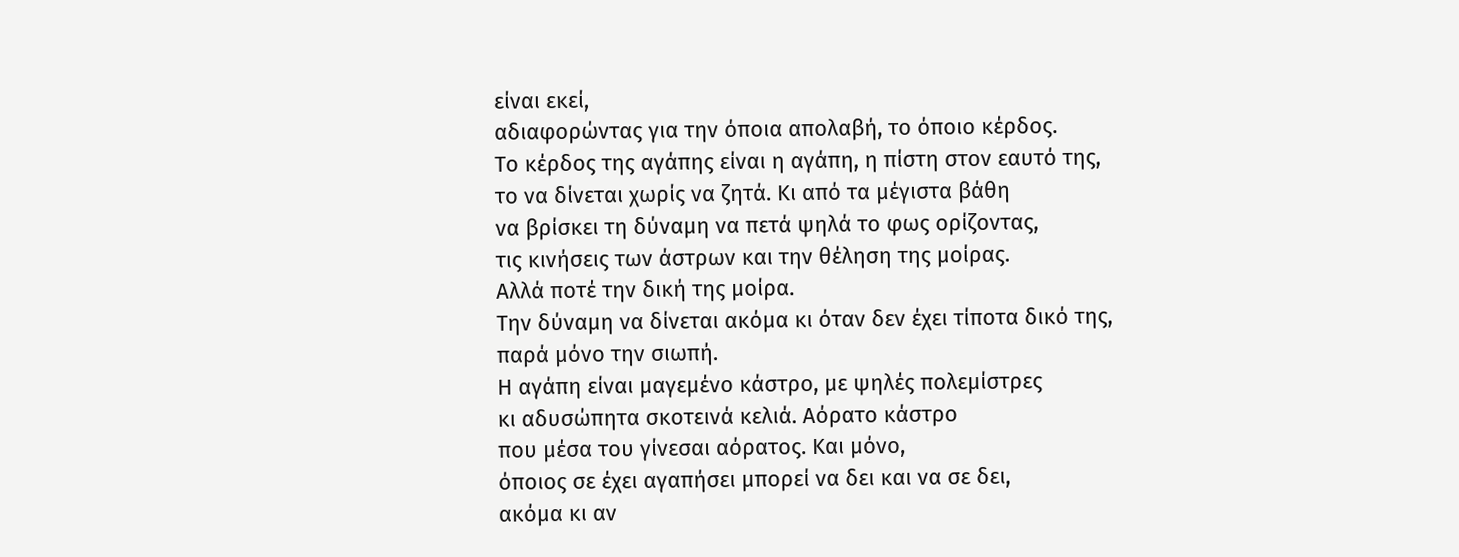είναι εκεί,
αδιαφορώντας για την όποια απολαβή, το όποιο κέρδος.
Το κέρδος της αγάπης είναι η αγάπη, η πίστη στον εαυτό της,
το να δίνεται χωρίς να ζητά. Κι από τα μέγιστα βάθη
να βρίσκει τη δύναμη να πετά ψηλά το φως ορίζοντας,
τις κινήσεις των άστρων και την θέληση της μοίρας.
Αλλά ποτέ την δική της μοίρα.
Την δύναμη να δίνεται ακόμα κι όταν δεν έχει τίποτα δικό της,
παρά μόνο την σιωπή.
Η αγάπη είναι μαγεμένο κάστρο, με ψηλές πολεμίστρες
κι αδυσώπητα σκοτεινά κελιά. Αόρατο κάστρο
που μέσα του γίνεσαι αόρατος. Και μόνο,
όποιος σε έχει αγαπήσει μπορεί να δει και να σε δει,
ακόμα κι αν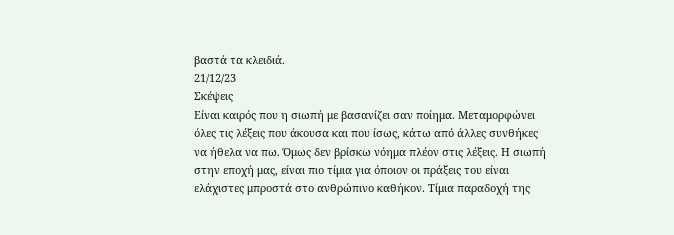βαστά τα κλειδιά.
21/12/23
Σκέψεις
Είναι καιρός που η σιωπή με βασανίζει σαν ποίημα. Μεταμορφώνει όλες τις λέξεις που άκουσα και που ίσως, κάτω από άλλες συνθήκες να ήθελα να πω. Όμως δεν βρίσκω νόημα πλέον στις λέξεις. Η σιωπή στην εποχή μας, είναι πιο τίμια για όποιον οι πράξεις του είναι ελάχιστες μπροστά στο ανθρώπινο καθήκον. Τίμια παραδοχή της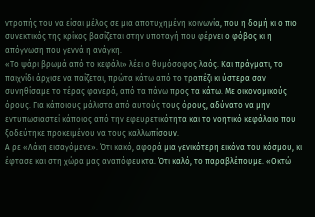ντροπής του να είσαι μέλος σε μια αποτυχημένη κοινωνία, που η δομή κι ο πιο συνεκτικός της κρίκος βασίζεται στην υποταγή που φέρνει ο φόβος κι η απόγνωση που γεννά η ανάγκη.
«Το ψάρι βρωμά από το κεφάλι» λέει ο θυμόσοφος λαός. Και πράγματι, το παιχνίδι άρχισε να παίζεται, πρώτα κάτω από το τραπέζι κι ύστερα σαν συνηθίσαμε το τέρας φανερά, από τα πάνω προς τα κάτω. Με οικονομικούς όρους. Για κάποιους μάλιστα από αυτούς τους όρους, αδύνατο να μην εντυπωσιαστεί κάποιος από την εφευρετικότητα και το νοητικό κεφάλαιο που ξοδεύτηκε προκειμένου να τους καλλωπίσουν.
Α ρε «Λάκη εισαγόμενε». Ότι κακό, αφορά μια γενικότερη εικόνα του κόσμου, κι έφτασε και στη χώρα μας αναπόφευκτα. Ότι καλό, το παραβλέπουμε. «Οκτώ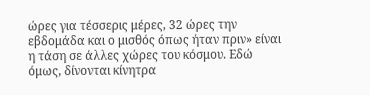ώρες για τέσσερις μέρες, 32 ώρες την εβδομάδα και ο μισθός όπως ήταν πριν» είναι η τάση σε άλλες χώρες του κόσμου. Εδώ όμως, δίνονται κίνητρα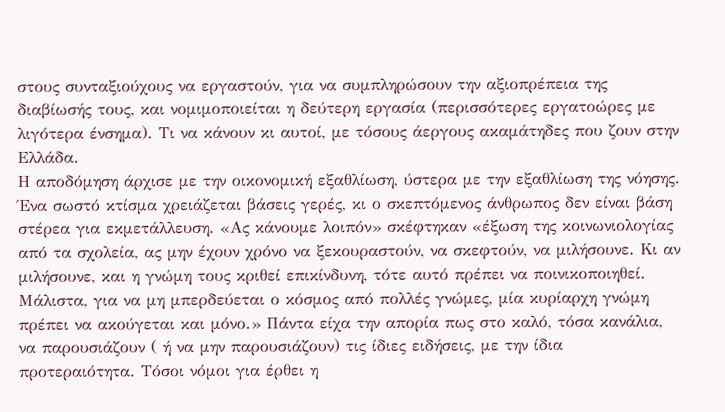στους συνταξιούχους να εργαστούν, για να συμπληρώσουν την αξιοπρέπεια της διαβίωσής τους, και νομιμοποιείται η δεύτερη εργασία (περισσότερες εργατοώρες με λιγότερα ένσημα). Τι να κάνουν κι αυτοί, με τόσους άεργους ακαμάτηδες που ζουν στην Ελλάδα.
Η αποδόμηση άρχισε με την οικονομική εξαθλίωση, ύστερα με την εξαθλίωση της νόησης. Ένα σωστό κτίσμα χρειάζεται βάσεις γερές, κι ο σκεπτόμενος άνθρωπος δεν είναι βάση στέρεα για εκμετάλλευση. «Ας κάνουμε λοιπόν» σκέφτηκαν «έξωση της κοινωνιολογίας από τα σχολεία, ας μην έχουν χρόνο να ξεκουραστούν, να σκεφτούν, να μιλήσουνε. Κι αν μιλήσουνε, και η γνώμη τους κριθεί επικίνδυνη, τότε αυτό πρέπει να ποινικοποιηθεί. Μάλιστα, για να μη μπερδεύεται ο κόσμος από πολλές γνώμες, μία κυρίαρχη γνώμη πρέπει να ακούγεται και μόνο.» Πάντα είχα την απορία πως στο καλό, τόσα κανάλια, να παρουσιάζουν ( ή να μην παρουσιάζουν) τις ίδιες ειδήσεις, με την ίδια προτεραιότητα. Τόσοι νόμοι για έρθει η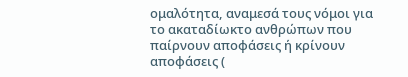ομαλότητα, αναμεσά τους νόμοι για το ακαταδίωκτο ανθρώπων που παίρνουν αποφάσεις ή κρίνουν αποφάσεις (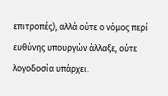επιτροπές), αλλά ούτε ο νόμος περί ευθύνης υπουργών άλλαξε, ούτε λογοδοσία υπάρχει.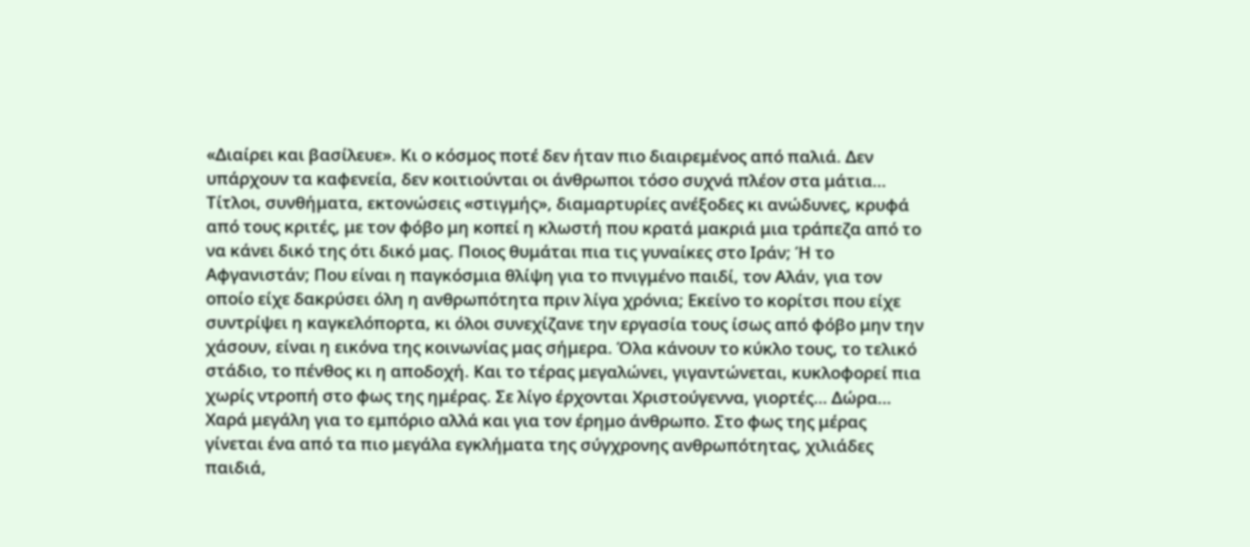«Διαίρει και βασίλευε». Κι ο κόσμος ποτέ δεν ήταν πιο διαιρεμένος από παλιά. Δεν υπάρχουν τα καφενεία, δεν κοιτιούνται οι άνθρωποι τόσο συχνά πλέον στα μάτια… Τίτλοι, συνθήματα, εκτονώσεις «στιγμής», διαμαρτυρίες ανέξοδες κι ανώδυνες, κρυφά από τους κριτές, με τον φόβο μη κοπεί η κλωστή που κρατά μακριά μια τράπεζα από το να κάνει δικό της ότι δικό μας. Ποιος θυμάται πια τις γυναίκες στο Ιράν; Ή το Αφγανιστάν; Που είναι η παγκόσμια θλίψη για το πνιγμένο παιδί, τον Αλάν, για τον οποίο είχε δακρύσει όλη η ανθρωπότητα πριν λίγα χρόνια; Εκείνο το κορίτσι που είχε συντρίψει η καγκελόπορτα, κι όλοι συνεχίζανε την εργασία τους ίσως από φόβο μην την χάσουν, είναι η εικόνα της κοινωνίας μας σήμερα. Όλα κάνουν το κύκλο τους, το τελικό στάδιο, το πένθος κι η αποδοχή. Και το τέρας μεγαλώνει, γιγαντώνεται, κυκλοφορεί πια χωρίς ντροπή στο φως της ημέρας. Σε λίγο έρχονται Χριστούγεννα, γιορτές… Δώρα… Χαρά μεγάλη για το εμπόριο αλλά και για τον έρημο άνθρωπο. Στο φως της μέρας γίνεται ένα από τα πιο μεγάλα εγκλήματα της σύγχρονης ανθρωπότητας, χιλιάδες παιδιά,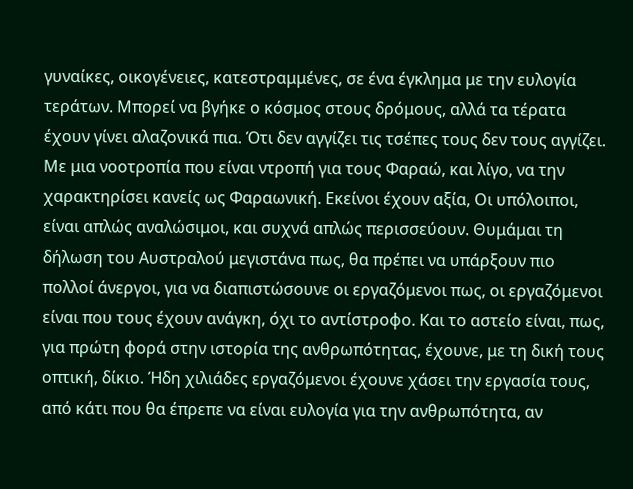γυναίκες, οικογένειες, κατεστραμμένες, σε ένα έγκλημα με την ευλογία τεράτων. Μπορεί να βγήκε ο κόσμος στους δρόμους, αλλά τα τέρατα έχουν γίνει αλαζονικά πια. Ότι δεν αγγίζει τις τσέπες τους δεν τους αγγίζει. Με μια νοοτροπία που είναι ντροπή για τους Φαραώ, και λίγο, να την χαρακτηρίσει κανείς ως Φαραωνική. Εκείνοι έχουν αξία, Οι υπόλοιποι, είναι απλώς αναλώσιμοι, και συχνά απλώς περισσεύουν. Θυμάμαι τη δήλωση του Αυστραλού μεγιστάνα πως, θα πρέπει να υπάρξουν πιο πολλοί άνεργοι, για να διαπιστώσουνε οι εργαζόμενοι πως, οι εργαζόμενοι είναι που τους έχουν ανάγκη, όχι το αντίστροφο. Και το αστείο είναι, πως, για πρώτη φορά στην ιστορία της ανθρωπότητας, έχουνε, με τη δική τους οπτική, δίκιο. Ήδη χιλιάδες εργαζόμενοι έχουνε χάσει την εργασία τους, από κάτι που θα έπρεπε να είναι ευλογία για την ανθρωπότητα, αν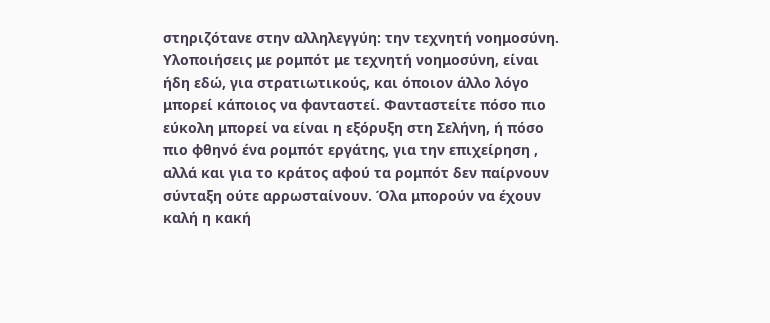στηριζότανε στην αλληλεγγύη: την τεχνητή νοημοσύνη. Υλοποιήσεις με ρομπότ με τεχνητή νοημοσύνη, είναι ήδη εδώ, για στρατιωτικούς, και όποιον άλλο λόγο μπορεί κάποιος να φανταστεί. Φανταστείτε πόσο πιο εύκολη μπορεί να είναι η εξόρυξη στη Σελήνη, ή πόσο πιο φθηνό ένα ρομπότ εργάτης, για την επιχείρηση , αλλά και για το κράτος αφού τα ρομπότ δεν παίρνουν σύνταξη ούτε αρρωσταίνουν. Όλα μπορούν να έχουν καλή η κακή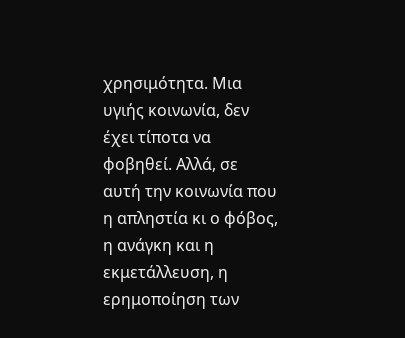χρησιμότητα. Μια υγιής κοινωνία, δεν έχει τίποτα να φοβηθεί. Αλλά, σε αυτή την κοινωνία που η απληστία κι ο φόβος, η ανάγκη και η εκμετάλλευση, η ερημοποίηση των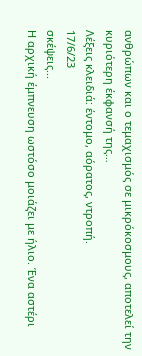ανθρώπων και ο τεμαχισμός σε μικρόκοσμους, αποτελεί την κυριότερη έκφανσή της…
Λέξεις κλειδιά: έντομο, αόρατος, ντροπή.
17/6/23
σκέψεις...
Η αρχική έμπνευση ωστόσο μοιάζει με ήλιο. Ένα αστέρι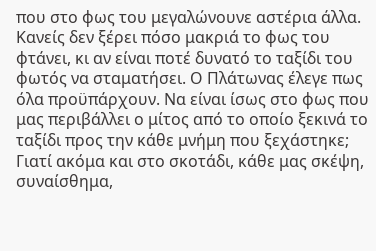που στο φως του μεγαλώνουνε αστέρια άλλα. Κανείς δεν ξέρει πόσο μακριά το φως του φτάνει, κι αν είναι ποτέ δυνατό το ταξίδι του φωτός να σταματήσει. Ο Πλάτωνας έλεγε πως όλα προϋπάρχουν. Να είναι ίσως στο φως που μας περιβάλλει ο μίτος από το οποίο ξεκινά το ταξίδι προς την κάθε μνήμη που ξεχάστηκε; Γιατί ακόμα και στο σκοτάδι, κάθε μας σκέψη, συναίσθημα,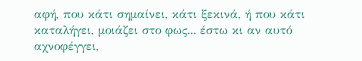αφή, που κάτι σημαίνει, κάτι ξεκινά, ή που κάτι καταλήγει, μοιάζει στο φως... έστω κι αν αυτό αχνοφέγγει,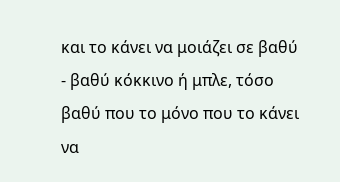και το κάνει να μοιάζει σε βαθύ - βαθύ κόκκινο ή μπλε, τόσο βαθύ που το μόνο που το κάνει να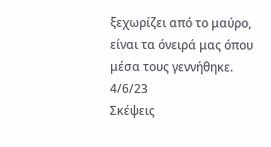ξεχωρίζει από το μαύρο, είναι τα όνειρά μας όπου μέσα τους γεννήθηκε.
4/6/23
Σκέψεις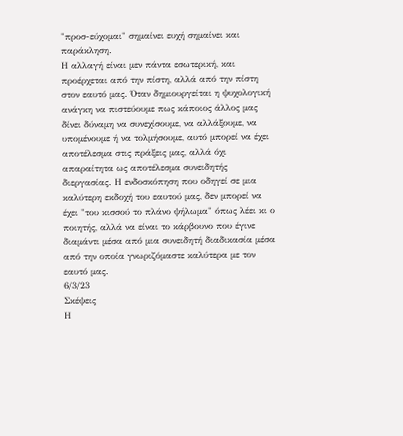"προσ-εύχομαι" σημαίνει ευχή σημαίνει και παράκληση.
Η αλλαγή είναι μεν πάντα εσωτερική, και προέρχεται από την πίστη, αλλά από την πίστη στον εαυτό μας. Όταν δημιουργείται η ψυχολογική ανάγκη να πιστεύουμε πως κάποιος άλλος μας δίνει δύναμη να συνεχίσουμε, να αλλάξουμε, να υπομένουμε ή να τολμήσουμε, αυτό μπορεί να έχει αποτέλεσμα στις πράξεις μας, αλλά όχι απαραίτητα ως αποτέλεσμα συνειδητής διεργασίας. Η ενδοσκόπηση που οδηγεί σε μια καλύτερη εκδοχή του εαυτού μας, δεν μπορεί να έχει "του κισσού το πλάνο ψήλωμα" όπως λέει κι ο ποιητής, αλλά να είναι το κάρβουνο που έγινε διαμάντι μέσα από μια συνειδητή διαδικασία μέσα από την οποία γνωριζόμαστε καλύτερα με τον εαυτό μας.
6/3/23
Σκέψεις
Η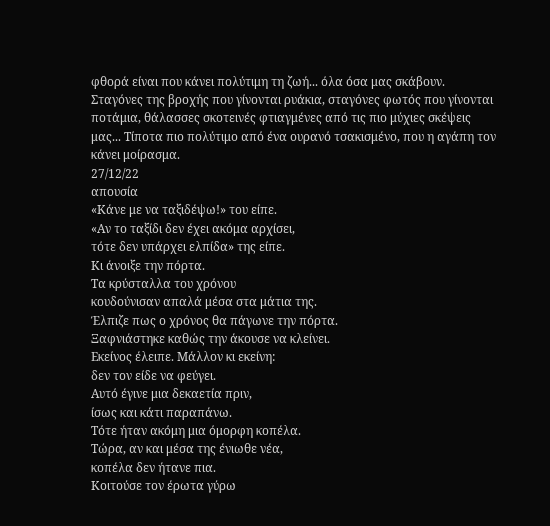φθορά είναι που κάνει πολύτιμη τη ζωή... όλα όσα μας σκάβουν. Σταγόνες της βροχής που γίνονται ρυάκια, σταγόνες φωτός που γίνονται ποτάμια, θάλασσες σκοτεινές φτιαγμένες από τις πιο μύχιες σκέψεις μας... Τίποτα πιο πολύτιμο από ένα ουρανό τσακισμένο, που η αγάπη τον κάνει μοίρασμα.
27/12/22
απουσία
«Κάνε με να ταξιδέψω!» του είπε.
«Αν το ταξίδι δεν έχει ακόμα αρχίσει,
τότε δεν υπάρχει ελπίδα» της είπε.
Κι άνοιξε την πόρτα.
Τα κρύσταλλα του χρόνου
κουδούνισαν απαλά μέσα στα μάτια της.
Έλπιζε πως ο χρόνος θα πάγωνε την πόρτα.
Ξαφνιάστηκε καθώς την άκουσε να κλείνει.
Εκείνος έλειπε. Μάλλον κι εκείνη:
δεν τον είδε να φεύγει.
Αυτό έγινε μια δεκαετία πριν,
ίσως και κάτι παραπάνω.
Τότε ήταν ακόμη μια όμορφη κοπέλα.
Τώρα, αν και μέσα της ένιωθε νέα,
κοπέλα δεν ήτανε πια.
Κοιτούσε τον έρωτα γύρω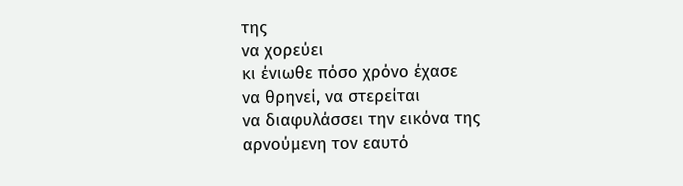της
να χορεύει
κι ένιωθε πόσο χρόνο έχασε
να θρηνεί, να στερείται
να διαφυλάσσει την εικόνα της
αρνούμενη τον εαυτό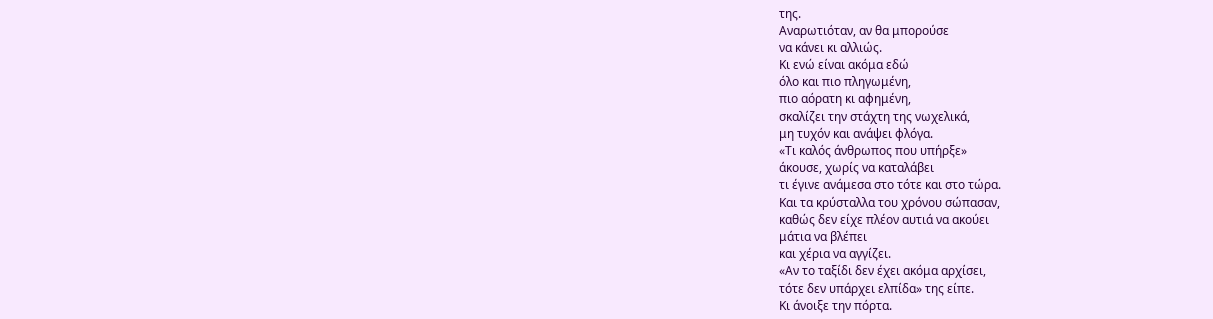της.
Αναρωτιόταν, αν θα μπορούσε
να κάνει κι αλλιώς.
Κι ενώ είναι ακόμα εδώ
όλο και πιο πληγωμένη,
πιο αόρατη κι αφημένη,
σκαλίζει την στάχτη της νωχελικά,
μη τυχόν και ανάψει φλόγα.
«Τι καλός άνθρωπος που υπήρξε»
άκουσε, χωρίς να καταλάβει
τι έγινε ανάμεσα στο τότε και στο τώρα.
Και τα κρύσταλλα του χρόνου σώπασαν,
καθώς δεν είχε πλέον αυτιά να ακούει
μάτια να βλέπει
και χέρια να αγγίζει.
«Αν το ταξίδι δεν έχει ακόμα αρχίσει,
τότε δεν υπάρχει ελπίδα» της είπε.
Κι άνοιξε την πόρτα.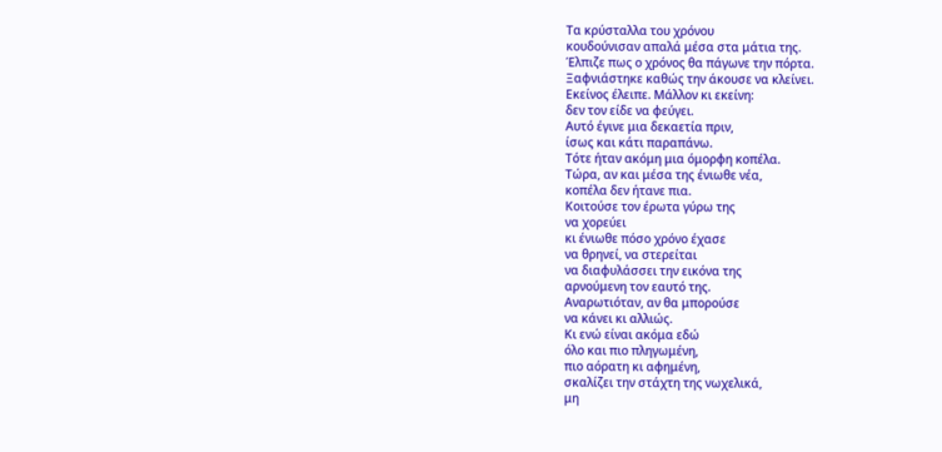Τα κρύσταλλα του χρόνου
κουδούνισαν απαλά μέσα στα μάτια της.
Έλπιζε πως ο χρόνος θα πάγωνε την πόρτα.
Ξαφνιάστηκε καθώς την άκουσε να κλείνει.
Εκείνος έλειπε. Μάλλον κι εκείνη:
δεν τον είδε να φεύγει.
Αυτό έγινε μια δεκαετία πριν,
ίσως και κάτι παραπάνω.
Τότε ήταν ακόμη μια όμορφη κοπέλα.
Τώρα, αν και μέσα της ένιωθε νέα,
κοπέλα δεν ήτανε πια.
Κοιτούσε τον έρωτα γύρω της
να χορεύει
κι ένιωθε πόσο χρόνο έχασε
να θρηνεί, να στερείται
να διαφυλάσσει την εικόνα της
αρνούμενη τον εαυτό της.
Αναρωτιόταν, αν θα μπορούσε
να κάνει κι αλλιώς.
Κι ενώ είναι ακόμα εδώ
όλο και πιο πληγωμένη,
πιο αόρατη κι αφημένη,
σκαλίζει την στάχτη της νωχελικά,
μη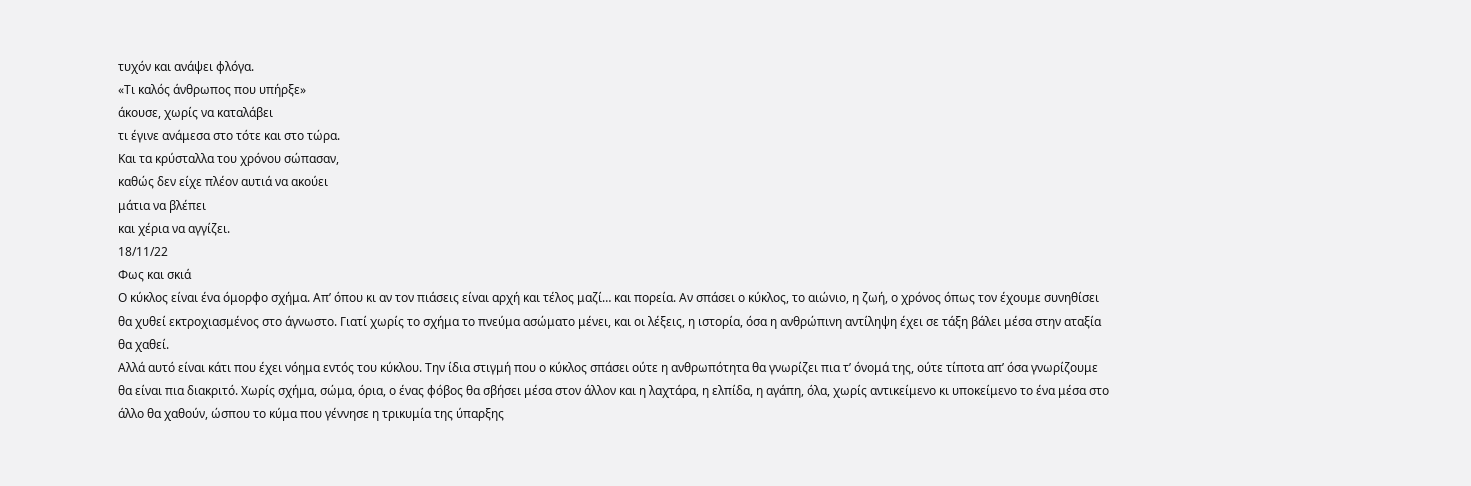τυχόν και ανάψει φλόγα.
«Τι καλός άνθρωπος που υπήρξε»
άκουσε, χωρίς να καταλάβει
τι έγινε ανάμεσα στο τότε και στο τώρα.
Και τα κρύσταλλα του χρόνου σώπασαν,
καθώς δεν είχε πλέον αυτιά να ακούει
μάτια να βλέπει
και χέρια να αγγίζει.
18/11/22
Φως και σκιά
Ο κύκλος είναι ένα όμορφο σχήμα. Απ’ όπου κι αν τον πιάσεις είναι αρχή και τέλος μαζί… και πορεία. Αν σπάσει ο κύκλος, το αιώνιο, η ζωή, ο χρόνος όπως τον έχουμε συνηθίσει θα χυθεί εκτροχιασμένος στο άγνωστο. Γιατί χωρίς το σχήμα το πνεύμα ασώματο μένει, και οι λέξεις, η ιστορία, όσα η ανθρώπινη αντίληψη έχει σε τάξη βάλει μέσα στην αταξία θα χαθεί.
Αλλά αυτό είναι κάτι που έχει νόημα εντός του κύκλου. Την ίδια στιγμή που ο κύκλος σπάσει ούτε η ανθρωπότητα θα γνωρίζει πια τ’ όνομά της, ούτε τίποτα απ’ όσα γνωρίζουμε θα είναι πια διακριτό. Χωρίς σχήμα, σώμα, όρια, ο ένας φόβος θα σβήσει μέσα στον άλλον και η λαχτάρα, η ελπίδα, η αγάπη, όλα, χωρίς αντικείμενο κι υποκείμενο το ένα μέσα στο άλλο θα χαθούν, ώσπου το κύμα που γέννησε η τρικυμία της ύπαρξης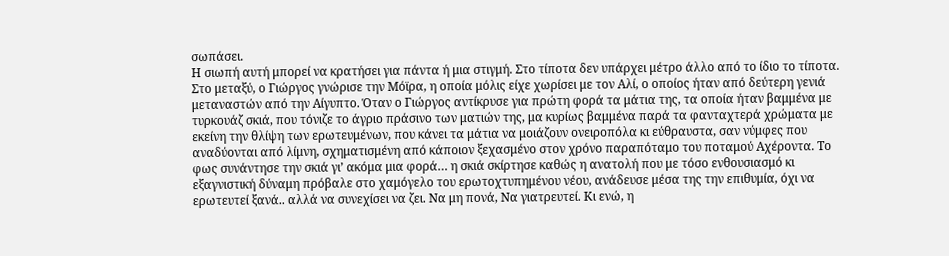σωπάσει.
Η σιωπή αυτή μπορεί να κρατήσει για πάντα ή μια στιγμή. Στο τίποτα δεν υπάρχει μέτρο άλλο από το ίδιο το τίποτα.
Στο μεταξύ, ο Γιώργος γνώρισε την Μόϊρα, η οποία μόλις είχε χωρίσει με τον Αλί, ο οποίος ήταν από δεύτερη γενιά μεταναστών από την Αίγυπτο. Όταν ο Γιώργος αντίκρυσε για πρώτη φορά τα μάτια της, τα οποία ήταν βαμμένα με τυρκουάζ σκιά, που τόνιζε το άγριο πράσινο των ματιών της, μα κυρίως βαμμένα παρά τα φανταχτερά χρώματα με εκείνη την θλίψη των ερωτευμένων, που κάνει τα μάτια να μοιάζουν ονειροπόλα κι εύθραυστα, σαν νύμφες που αναδύονται από λίμνη, σχηματισμένη από κάποιον ξεχασμένο στον χρόνο παραπόταμο του ποταμού Αχέροντα. Το φως συνάντησε την σκιά γι’ ακόμα μια φορά… η σκιά σκίρτησε καθώς η ανατολή που με τόσο ενθουσιασμό κι εξαγνιστική δύναμη πρόβαλε στο χαμόγελο του ερωτοχτυπημένου νέου, ανάδευσε μέσα της την επιθυμία, όχι να ερωτευτεί ξανά.. αλλά να συνεχίσει να ζει. Να μη πονά, Να γιατρευτεί. Κι ενώ, η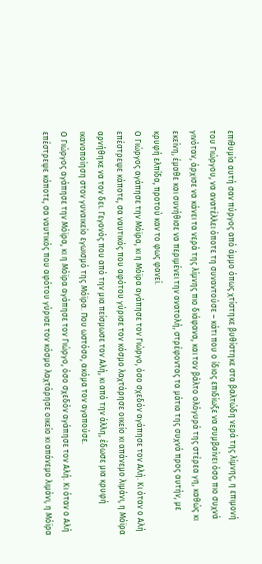επιθυμία αυτή σαν πύργος από άμμο όπως χτίστηκε βυθίστηκε στα βαλτώδη νερά της λίμνης, η επιμονή του Γιώργου, να ανατέλλει όποτε τη συναντούσε – κάτι που ο ίδιος επιδίωξε να συμβαίνει όσο πιο συχνά γινόταν, άρχισε να κάνει τα νερά της λίμνης πιο διάφανα, και τον βάλτο ολόγυρά της στέρεα γη, καθώς κι εκείνη, έμαθε και συνήθισε να περιμένει την ανατολή, στρέφοντας τα μάτια της συχνά προς αυτήν, με κρυφή ελπίδα, προτού καν το φως φανεί.
Ο Γιώργος αγάπησε την Μόϊρα, κι η Μόϊρα αγάπησε τον Γιώργο, όσο σχεδόν αγάπησε τον Αλή. Κι όταν ο Αλή επέστρεψε κάποτε, σα ναυτικός που αφότου γύρισε τον κόσμο λαχτάρησε οικείο κι απάνεμο λιμάνι, η Μόϊρα αρνήθηκε να τον δει. Γεγονός που από την μια πείσμωσε τον Αλή, κι από την άλλη, έδωσε μια κρυφή ικανοποίηση στον γυναικείο εγωισμό της Μόϊρα. Που ωστόσο, ακόμα τον αγαπούσε.
Ο Γιώργος αγάπησε την Μόϊρα, κι η Μόϊρα αγάπησε τον Γιώργο, όσο σχεδόν αγάπησε τον Αλή. Κι όταν ο Αλή επέστρεψε κάποτε, σα ναυτικός που αφότου γύρισε τον κόσμο λαχτάρησε οικείο κι απάνεμο λιμάνι, η Μόϊρα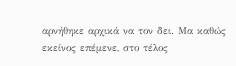αρνήθηκε αρχικά να τον δει. Μα καθώς εκείνος επέμενε, στο τέλος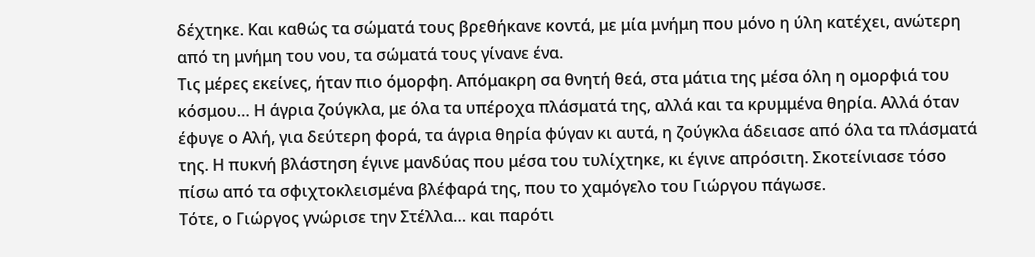δέχτηκε. Και καθώς τα σώματά τους βρεθήκανε κοντά, με μία μνήμη που μόνο η ύλη κατέχει, ανώτερη από τη μνήμη του νου, τα σώματά τους γίνανε ένα.
Τις μέρες εκείνες, ήταν πιο όμορφη. Απόμακρη σα θνητή θεά, στα μάτια της μέσα όλη η ομορφιά του κόσμου… Η άγρια ζούγκλα, με όλα τα υπέροχα πλάσματά της, αλλά και τα κρυμμένα θηρία. Αλλά όταν έφυγε ο Αλή, για δεύτερη φορά, τα άγρια θηρία φύγαν κι αυτά, η ζούγκλα άδειασε από όλα τα πλάσματά της. Η πυκνή βλάστηση έγινε μανδύας που μέσα του τυλίχτηκε, κι έγινε απρόσιτη. Σκοτείνιασε τόσο πίσω από τα σφιχτοκλεισμένα βλέφαρά της, που το χαμόγελο του Γιώργου πάγωσε.
Τότε, ο Γιώργος γνώρισε την Στέλλα… και παρότι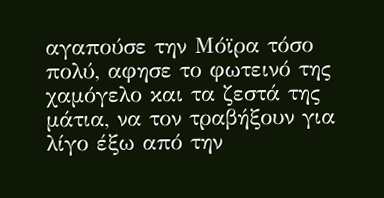αγαπούσε την Μόϊρα τόσο πολύ, αφησε το φωτεινό της χαμόγελο και τα ζεστά της μάτια, να τον τραβήξουν για λίγο έξω από την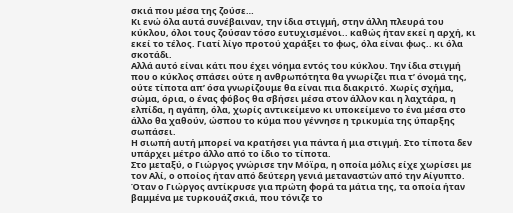σκιά που μέσα της ζούσε…
Κι ενώ όλα αυτά συνέβαιναν, την ίδια στιγμή, στην άλλη πλευρά του κύκλου, όλοι τους ζούσαν τόσο ευτυχισμένοι.. καθώς ήταν εκεί η αρχή, κι εκεί το τέλος. Γιατί λίγο προτού χαράξει το φως, όλα είναι φως.. κι όλα σκοτάδι.
Αλλά αυτό είναι κάτι που έχει νόημα εντός του κύκλου. Την ίδια στιγμή που ο κύκλος σπάσει ούτε η ανθρωπότητα θα γνωρίζει πια τ’ όνομά της, ούτε τίποτα απ’ όσα γνωρίζουμε θα είναι πια διακριτό. Χωρίς σχήμα, σώμα, όρια, ο ένας φόβος θα σβήσει μέσα στον άλλον και η λαχτάρα, η ελπίδα, η αγάπη, όλα, χωρίς αντικείμενο κι υποκείμενο το ένα μέσα στο άλλο θα χαθούν, ώσπου το κύμα που γέννησε η τρικυμία της ύπαρξης σωπάσει.
Η σιωπή αυτή μπορεί να κρατήσει για πάντα ή μια στιγμή. Στο τίποτα δεν υπάρχει μέτρο άλλο από το ίδιο το τίποτα.
Στο μεταξύ, ο Γιώργος γνώρισε την Μόϊρα, η οποία μόλις είχε χωρίσει με τον Αλί, ο οποίος ήταν από δεύτερη γενιά μεταναστών από την Αίγυπτο. Όταν ο Γιώργος αντίκρυσε για πρώτη φορά τα μάτια της, τα οποία ήταν βαμμένα με τυρκουάζ σκιά, που τόνιζε το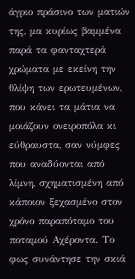άγριο πράσινο των ματιών της, μα κυρίως βαμμένα παρά τα φανταχτερά χρώματα με εκείνη την θλίψη των ερωτευμένων, που κάνει τα μάτια να μοιάζουν ονειροπόλα κι εύθραυστα, σαν νύμφες που αναδύονται από λίμνη, σχηματισμένη από κάποιον ξεχασμένο στον χρόνο παραπόταμο του ποταμού Αχέροντα. Το φως συνάντησε την σκιά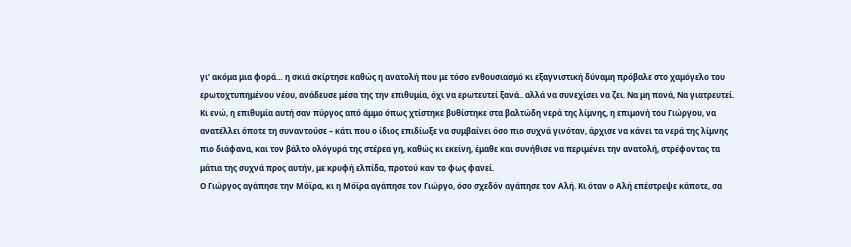γι’ ακόμα μια φορά… η σκιά σκίρτησε καθώς η ανατολή που με τόσο ενθουσιασμό κι εξαγνιστική δύναμη πρόβαλε στο χαμόγελο του ερωτοχτυπημένου νέου, ανάδευσε μέσα της την επιθυμία, όχι να ερωτευτεί ξανά.. αλλά να συνεχίσει να ζει. Να μη πονά, Να γιατρευτεί. Κι ενώ, η επιθυμία αυτή σαν πύργος από άμμο όπως χτίστηκε βυθίστηκε στα βαλτώδη νερά της λίμνης, η επιμονή του Γιώργου, να ανατέλλει όποτε τη συναντούσε – κάτι που ο ίδιος επιδίωξε να συμβαίνει όσο πιο συχνά γινόταν, άρχισε να κάνει τα νερά της λίμνης πιο διάφανα, και τον βάλτο ολόγυρά της στέρεα γη, καθώς κι εκείνη, έμαθε και συνήθισε να περιμένει την ανατολή, στρέφοντας τα μάτια της συχνά προς αυτήν, με κρυφή ελπίδα, προτού καν το φως φανεί.
Ο Γιώργος αγάπησε την Μόϊρα, κι η Μόϊρα αγάπησε τον Γιώργο, όσο σχεδόν αγάπησε τον Αλή. Κι όταν ο Αλή επέστρεψε κάποτε, σα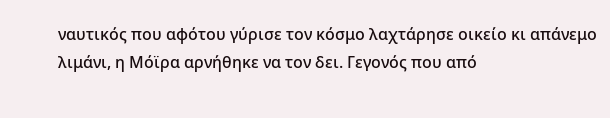ναυτικός που αφότου γύρισε τον κόσμο λαχτάρησε οικείο κι απάνεμο λιμάνι, η Μόϊρα αρνήθηκε να τον δει. Γεγονός που από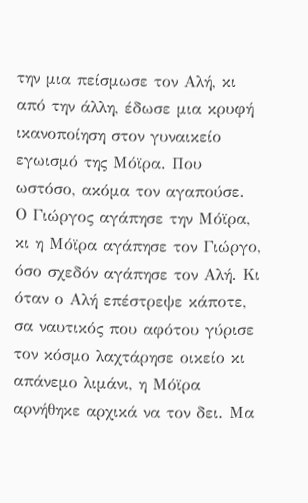την μια πείσμωσε τον Αλή, κι από την άλλη, έδωσε μια κρυφή ικανοποίηση στον γυναικείο εγωισμό της Μόϊρα. Που ωστόσο, ακόμα τον αγαπούσε.
Ο Γιώργος αγάπησε την Μόϊρα, κι η Μόϊρα αγάπησε τον Γιώργο, όσο σχεδόν αγάπησε τον Αλή. Κι όταν ο Αλή επέστρεψε κάποτε, σα ναυτικός που αφότου γύρισε τον κόσμο λαχτάρησε οικείο κι απάνεμο λιμάνι, η Μόϊρα αρνήθηκε αρχικά να τον δει. Μα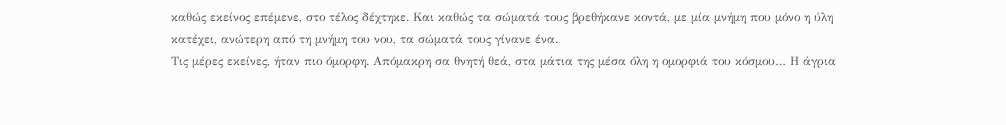καθώς εκείνος επέμενε, στο τέλος δέχτηκε. Και καθώς τα σώματά τους βρεθήκανε κοντά, με μία μνήμη που μόνο η ύλη κατέχει, ανώτερη από τη μνήμη του νου, τα σώματά τους γίνανε ένα.
Τις μέρες εκείνες, ήταν πιο όμορφη. Απόμακρη σα θνητή θεά, στα μάτια της μέσα όλη η ομορφιά του κόσμου… Η άγρια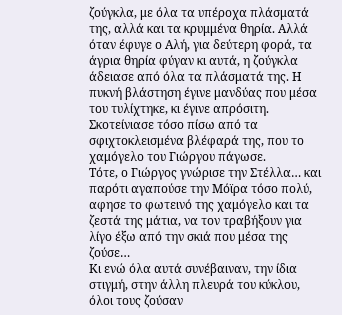ζούγκλα, με όλα τα υπέροχα πλάσματά της, αλλά και τα κρυμμένα θηρία. Αλλά όταν έφυγε ο Αλή, για δεύτερη φορά, τα άγρια θηρία φύγαν κι αυτά, η ζούγκλα άδειασε από όλα τα πλάσματά της. Η πυκνή βλάστηση έγινε μανδύας που μέσα του τυλίχτηκε, κι έγινε απρόσιτη. Σκοτείνιασε τόσο πίσω από τα σφιχτοκλεισμένα βλέφαρά της, που το χαμόγελο του Γιώργου πάγωσε.
Τότε, ο Γιώργος γνώρισε την Στέλλα… και παρότι αγαπούσε την Μόϊρα τόσο πολύ, αφησε το φωτεινό της χαμόγελο και τα ζεστά της μάτια, να τον τραβήξουν για λίγο έξω από την σκιά που μέσα της ζούσε…
Κι ενώ όλα αυτά συνέβαιναν, την ίδια στιγμή, στην άλλη πλευρά του κύκλου, όλοι τους ζούσαν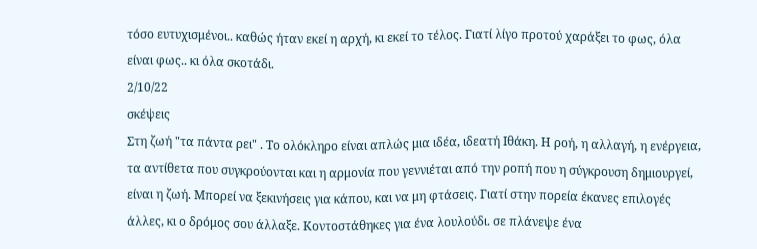τόσο ευτυχισμένοι.. καθώς ήταν εκεί η αρχή, κι εκεί το τέλος. Γιατί λίγο προτού χαράξει το φως, όλα είναι φως.. κι όλα σκοτάδι.
2/10/22
σκέψεις
Στη ζωή "τα πάντα ρει" . Το ολόκληρο είναι απλώς μια ιδέα, ιδεατή Ιθάκη. Η ροή, η αλλαγή, η ενέργεια, τα αντίθετα που συγκρούονται και η αρμονία που γεννιέται από την ροπή που η σύγκρουση δημιουργεί, είναι η ζωή. Μπορεί να ξεκινήσεις για κάπου, και να μη φτάσεις. Γιατί στην πορεία έκανες επιλογές άλλες, κι ο δρόμος σου άλλαξε. Κοντοστάθηκες για ένα λουλούδι. σε πλάνεψε ένα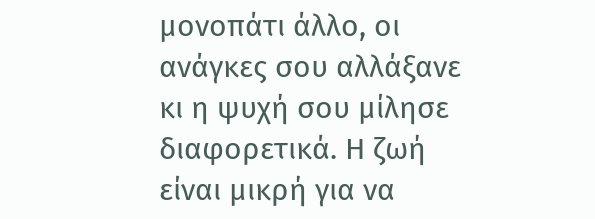μονοπάτι άλλο, οι ανάγκες σου αλλάξανε κι η ψυχή σου μίλησε διαφορετικά. Η ζωή είναι μικρή για να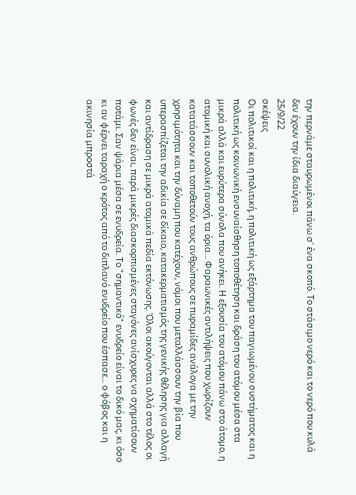την περνάμε σταυρωμένοι πάνω σ' ένα σκοπό. Το στάσιμο νερό και το νερό που κυλά δεν έχουν την ίδια διαύγεια.
25/9/22
σκέψεις
Οι πολιτικοί και η πολιτική, η πολιτική ως εξάρτημα του παγιωμένου συστήματος και η πολιτική ως κοινωνική ενσυναίσθηση τοποθέτηση και δράση του ατόμου μέσα στα μικρά αλλά και ευρύτερα σύνολα που ανήκει. Η εξουσία του ατόμου πάνω στο άτομο, η ατομική και συνολική ανοχή, τα όρια... Φαραωνικές αντιλήψεις που χωρίζουν κατατάσσουν και τοποθετούν τους ανθρώπους σε πυραμίδες ανάλογα με την χρησιμότητα και την δύναμη που κατέχουν, νόμοι που μεταλλάσσουν την βία που υπερασπίζεται την αδικία σε δίκαιο, κατακερματισμός της γενικής θέλησης για αλλαγή και αντίδραση σε μικρά ατομικά πεδία εκτόνωσης. Όλοι ακούγονται αλλά στο τέλος οι φωνές δεν είναι, παρά μικρές διασκορπισμένες σταγόνες ανίσχυρες να σχηματίσουν ποτάμι. Σαν ψάρια μέσα σε ενυδρεία. Το "σημαντικό" ενυδρείο είναι το δικό μας, κι όσο κι αν φέρνει ταραχή ο κρότος από το διπλανό ενυδρείο που έσπασε... ο φόβος και η ακινησία μπροστά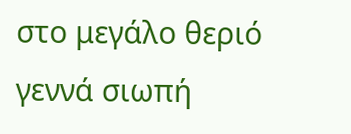στο μεγάλο θεριό γεννά σιωπή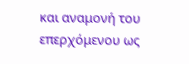και αναμονή του επερχόμενου ως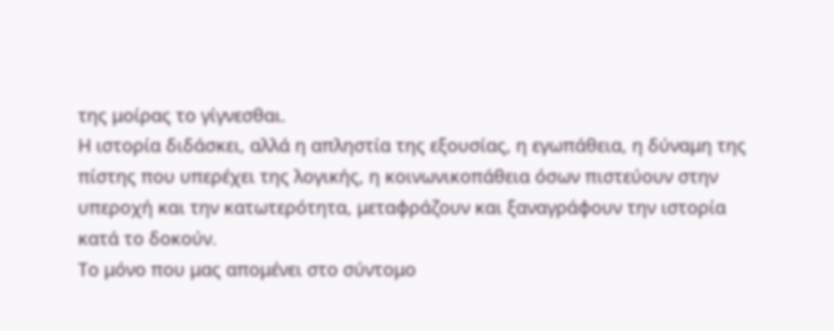της μοίρας το γίγνεσθαι.
Η ιστορία διδάσκει, αλλά η απληστία της εξουσίας, η εγωπάθεια, η δύναμη της πίστης που υπερέχει της λογικής, η κοινωνικοπάθεια όσων πιστεύουν στην υπεροχή και την κατωτερότητα, μεταφράζουν και ξαναγράφουν την ιστορία κατά το δοκούν.
Το μόνο που μας απομένει στο σύντομο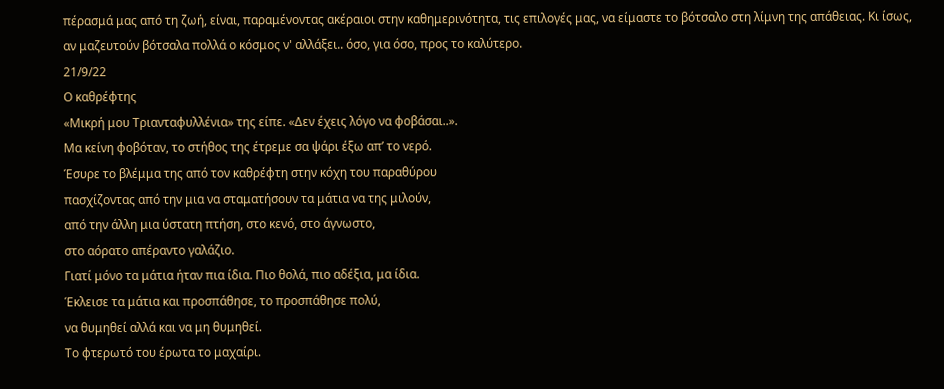πέρασμά μας από τη ζωή, είναι, παραμένοντας ακέραιοι στην καθημερινότητα, τις επιλογές μας, να είμαστε το βότσαλο στη λίμνη της απάθειας. Κι ίσως, αν μαζευτούν βότσαλα πολλά ο κόσμος ν' αλλάξει.. όσο, για όσο, προς το καλύτερο.
21/9/22
Ο καθρέφτης
«Μικρή μου Τριανταφυλλένια» της είπε. «Δεν έχεις λόγο να φοβάσαι..».
Μα κείνη φοβόταν, το στήθος της έτρεμε σα ψάρι έξω απ’ το νερό.
Έσυρε το βλέμμα της από τον καθρέφτη στην κόχη του παραθύρου
πασχίζοντας από την μια να σταματήσουν τα μάτια να της μιλούν,
από την άλλη μια ύστατη πτήση, στο κενό, στο άγνωστο,
στο αόρατο απέραντο γαλάζιο.
Γιατί μόνο τα μάτια ήταν πια ίδια. Πιο θολά, πιο αδέξια, μα ίδια.
Έκλεισε τα μάτια και προσπάθησε, το προσπάθησε πολύ,
να θυμηθεί αλλά και να μη θυμηθεί.
Το φτερωτό του έρωτα το μαχαίρι.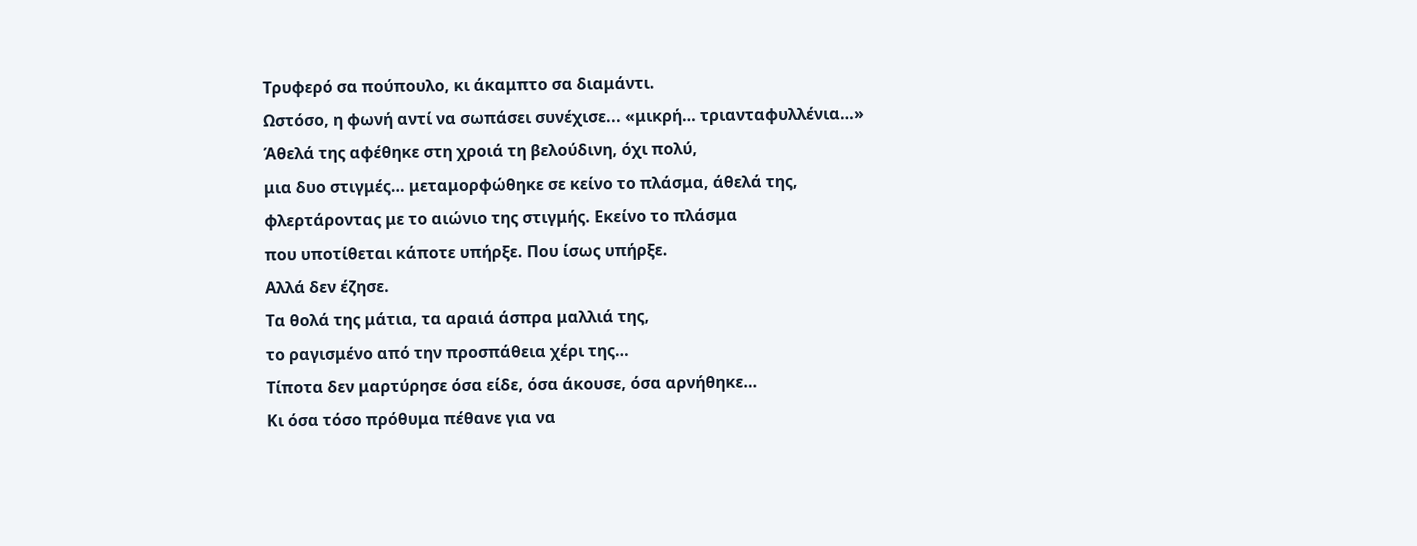Τρυφερό σα πούπουλο, κι άκαμπτο σα διαμάντι.
Ωστόσο, η φωνή αντί να σωπάσει συνέχισε... «μικρή… τριανταφυλλένια…»
Άθελά της αφέθηκε στη χροιά τη βελούδινη, όχι πολύ,
μια δυο στιγμές… μεταμορφώθηκε σε κείνο το πλάσμα, άθελά της,
φλερτάροντας με το αιώνιο της στιγμής. Εκείνο το πλάσμα
που υποτίθεται κάποτε υπήρξε. Που ίσως υπήρξε.
Αλλά δεν έζησε.
Τα θολά της μάτια, τα αραιά άσπρα μαλλιά της,
το ραγισμένο από την προσπάθεια χέρι της…
Τίποτα δεν μαρτύρησε όσα είδε, όσα άκουσε, όσα αρνήθηκε…
Κι όσα τόσο πρόθυμα πέθανε για να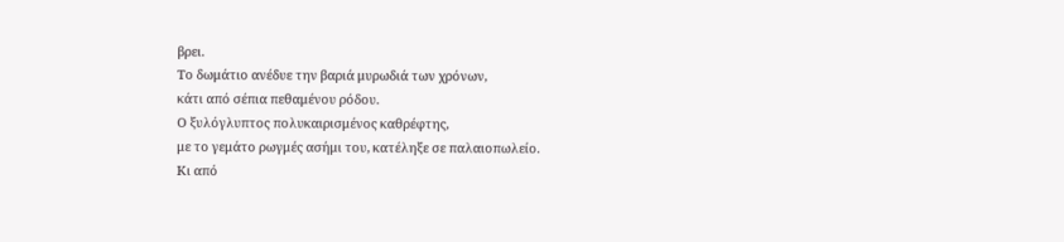βρει.
Το δωμάτιο ανέδυε την βαριά μυρωδιά των χρόνων,
κάτι από σέπια πεθαμένου ρόδου.
Ο ξυλόγλυπτος πολυκαιρισμένος καθρέφτης,
με το γεμάτο ρωγμές ασήμι του, κατέληξε σε παλαιοπωλείο.
Κι από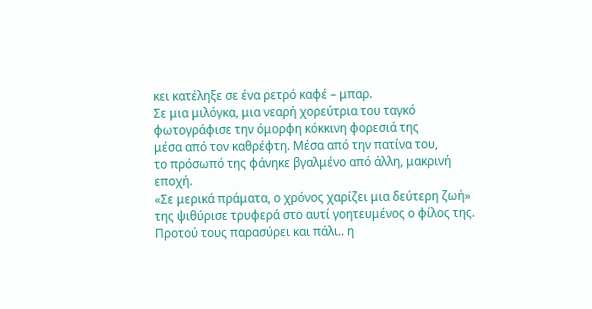κει κατέληξε σε ένα ρετρό καφέ – μπαρ.
Σε μια μιλόγκα, μια νεαρή χορεύτρια του ταγκό
φωτογράφισε την όμορφη κόκκινη φορεσιά της
μέσα από τον καθρέφτη. Μέσα από την πατίνα του,
το πρόσωπό της φάνηκε βγαλμένο από άλλη, μακρινή εποχή.
«Σε μερικά πράματα, ο χρόνος χαρίζει μια δεύτερη ζωή»
της ψιθύρισε τρυφερά στο αυτί γοητευμένος ο φίλος της.
Προτού τους παρασύρει και πάλι.. η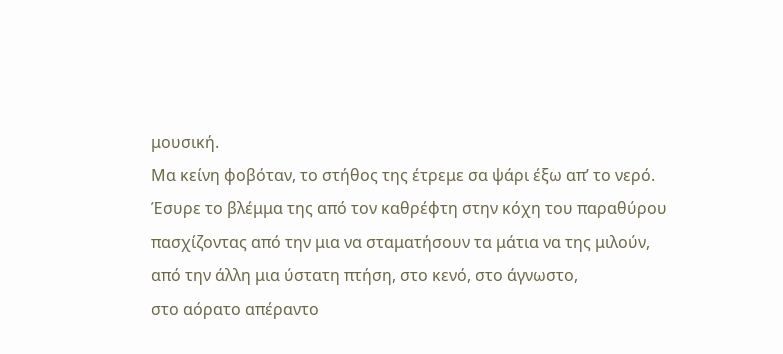μουσική.
Μα κείνη φοβόταν, το στήθος της έτρεμε σα ψάρι έξω απ’ το νερό.
Έσυρε το βλέμμα της από τον καθρέφτη στην κόχη του παραθύρου
πασχίζοντας από την μια να σταματήσουν τα μάτια να της μιλούν,
από την άλλη μια ύστατη πτήση, στο κενό, στο άγνωστο,
στο αόρατο απέραντο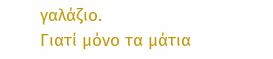γαλάζιο.
Γιατί μόνο τα μάτια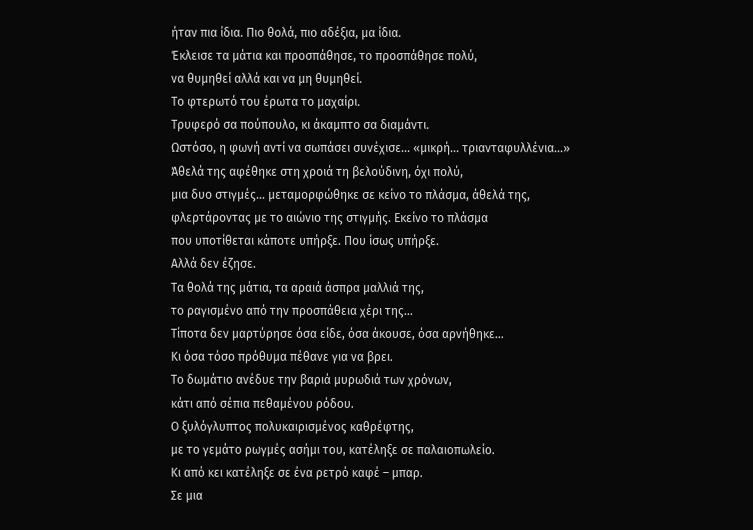ήταν πια ίδια. Πιο θολά, πιο αδέξια, μα ίδια.
Έκλεισε τα μάτια και προσπάθησε, το προσπάθησε πολύ,
να θυμηθεί αλλά και να μη θυμηθεί.
Το φτερωτό του έρωτα το μαχαίρι.
Τρυφερό σα πούπουλο, κι άκαμπτο σα διαμάντι.
Ωστόσο, η φωνή αντί να σωπάσει συνέχισε... «μικρή… τριανταφυλλένια…»
Άθελά της αφέθηκε στη χροιά τη βελούδινη, όχι πολύ,
μια δυο στιγμές… μεταμορφώθηκε σε κείνο το πλάσμα, άθελά της,
φλερτάροντας με το αιώνιο της στιγμής. Εκείνο το πλάσμα
που υποτίθεται κάποτε υπήρξε. Που ίσως υπήρξε.
Αλλά δεν έζησε.
Τα θολά της μάτια, τα αραιά άσπρα μαλλιά της,
το ραγισμένο από την προσπάθεια χέρι της…
Τίποτα δεν μαρτύρησε όσα είδε, όσα άκουσε, όσα αρνήθηκε…
Κι όσα τόσο πρόθυμα πέθανε για να βρει.
Το δωμάτιο ανέδυε την βαριά μυρωδιά των χρόνων,
κάτι από σέπια πεθαμένου ρόδου.
Ο ξυλόγλυπτος πολυκαιρισμένος καθρέφτης,
με το γεμάτο ρωγμές ασήμι του, κατέληξε σε παλαιοπωλείο.
Κι από κει κατέληξε σε ένα ρετρό καφέ – μπαρ.
Σε μια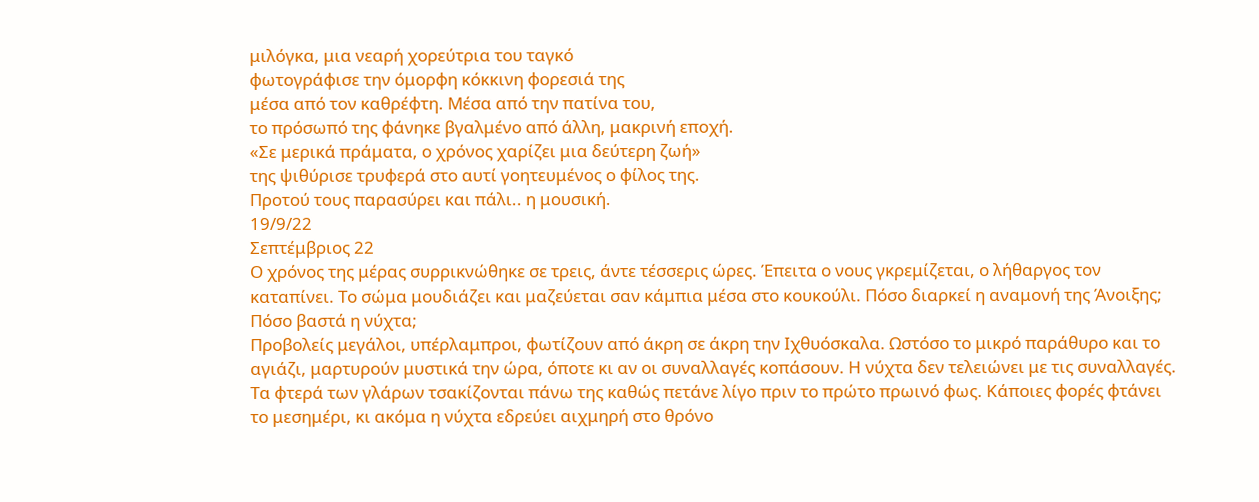μιλόγκα, μια νεαρή χορεύτρια του ταγκό
φωτογράφισε την όμορφη κόκκινη φορεσιά της
μέσα από τον καθρέφτη. Μέσα από την πατίνα του,
το πρόσωπό της φάνηκε βγαλμένο από άλλη, μακρινή εποχή.
«Σε μερικά πράματα, ο χρόνος χαρίζει μια δεύτερη ζωή»
της ψιθύρισε τρυφερά στο αυτί γοητευμένος ο φίλος της.
Προτού τους παρασύρει και πάλι.. η μουσική.
19/9/22
Σεπτέμβριος 22
Ο χρόνος της μέρας συρρικνώθηκε σε τρεις, άντε τέσσερις ώρες. Έπειτα ο νους γκρεμίζεται, ο λήθαργος τον καταπίνει. Το σώμα μουδιάζει και μαζεύεται σαν κάμπια μέσα στο κουκούλι. Πόσο διαρκεί η αναμονή της Άνοιξης; Πόσο βαστά η νύχτα;
Προβολείς μεγάλοι, υπέρλαμπροι, φωτίζουν από άκρη σε άκρη την Ιχθυόσκαλα. Ωστόσο το μικρό παράθυρο και το αγιάζι, μαρτυρούν μυστικά την ώρα, όποτε κι αν οι συναλλαγές κοπάσουν. Η νύχτα δεν τελειώνει με τις συναλλαγές. Τα φτερά των γλάρων τσακίζονται πάνω της καθώς πετάνε λίγο πριν το πρώτο πρωινό φως. Κάποιες φορές φτάνει το μεσημέρι, κι ακόμα η νύχτα εδρεύει αιχμηρή στο θρόνο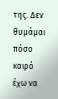της. Δεν θυμάμαι πόσο καιρό έχω να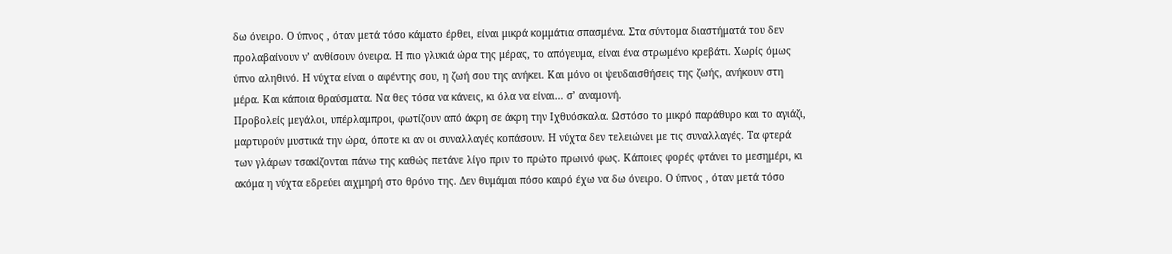δω όνειρο. Ο ύπνος , όταν μετά τόσο κάματο έρθει, είναι μικρά κομμάτια σπασμένα. Στα σύντομα διαστήματά του δεν προλαβαίνουν ν’ ανθίσουν όνειρα. Η πιο γλυκιά ώρα της μέρας, το απόγευμα, είναι ένα στρωμένο κρεβάτι. Χωρίς όμως ύπνο αληθινό. Η νύχτα είναι ο αφέντης σου, η ζωή σου της ανήκει. Και μόνο οι ψευδαισθήσεις της ζωής, ανήκουν στη μέρα. Και κάποια θραύσματα. Να θες τόσα να κάνεις, κι όλα να είναι… σ’ αναμονή.
Προβολείς μεγάλοι, υπέρλαμπροι, φωτίζουν από άκρη σε άκρη την Ιχθυόσκαλα. Ωστόσο το μικρό παράθυρο και το αγιάζι, μαρτυρούν μυστικά την ώρα, όποτε κι αν οι συναλλαγές κοπάσουν. Η νύχτα δεν τελειώνει με τις συναλλαγές. Τα φτερά των γλάρων τσακίζονται πάνω της καθώς πετάνε λίγο πριν το πρώτο πρωινό φως. Κάποιες φορές φτάνει το μεσημέρι, κι ακόμα η νύχτα εδρεύει αιχμηρή στο θρόνο της. Δεν θυμάμαι πόσο καιρό έχω να δω όνειρο. Ο ύπνος , όταν μετά τόσο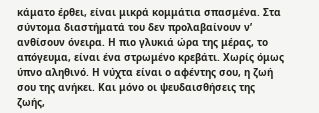κάματο έρθει, είναι μικρά κομμάτια σπασμένα. Στα σύντομα διαστήματά του δεν προλαβαίνουν ν’ ανθίσουν όνειρα. Η πιο γλυκιά ώρα της μέρας, το απόγευμα, είναι ένα στρωμένο κρεβάτι. Χωρίς όμως ύπνο αληθινό. Η νύχτα είναι ο αφέντης σου, η ζωή σου της ανήκει. Και μόνο οι ψευδαισθήσεις της ζωής,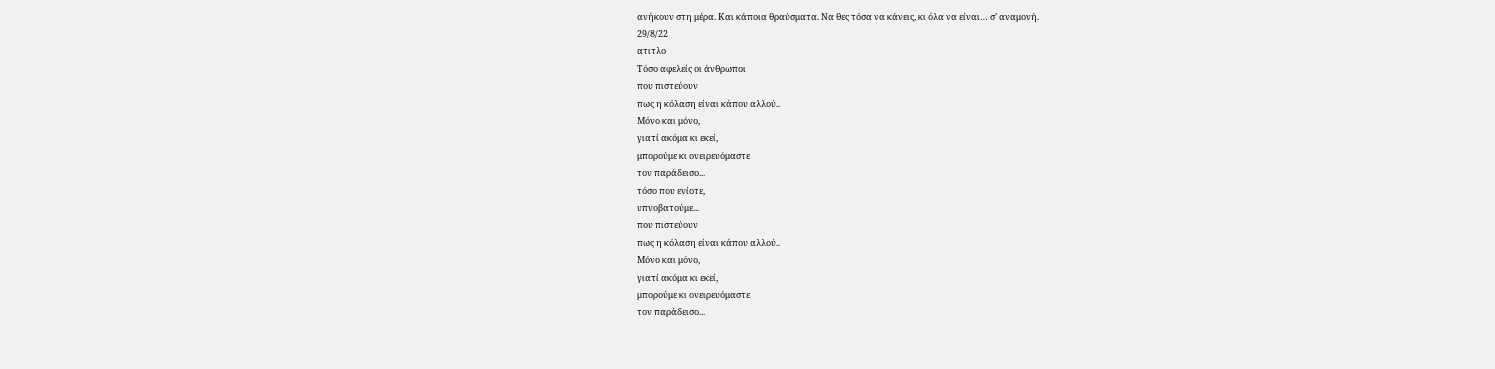ανήκουν στη μέρα. Και κάποια θραύσματα. Να θες τόσα να κάνεις, κι όλα να είναι… σ’ αναμονή.
29/8/22
ατιτλο
Τόσο αφελείς οι άνθρωποι
που πιστεύουν
πως η κόλαση είναι κάπου αλλού..
Μόνο και μόνο,
γιατί ακόμα κι εκεί,
μπορούμε κι ονειρευόμαστε
τον παράδεισο...
τόσο που ενίοτε,
υπνοβατούμε...
που πιστεύουν
πως η κόλαση είναι κάπου αλλού..
Μόνο και μόνο,
γιατί ακόμα κι εκεί,
μπορούμε κι ονειρευόμαστε
τον παράδεισο...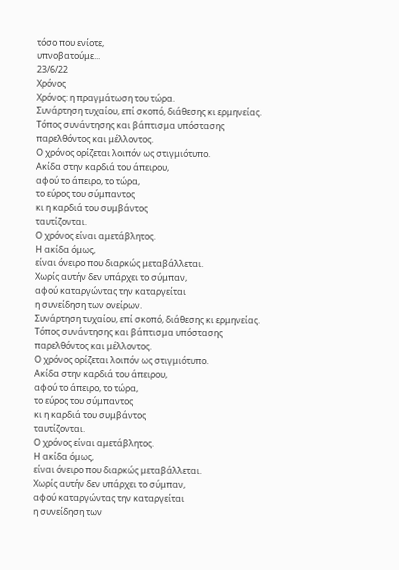τόσο που ενίοτε,
υπνοβατούμε...
23/6/22
Χρόνος
Χρόνος: η πραγμάτωση του τώρα.
Συνάρτηση τυχαίου, επί σκοπό, διάθεσης κι ερμηνείας.
Τόπος συνάντησης και βάπτισμα υπόστασης
παρελθόντος και μέλλοντος.
Ο χρόνος ορίζεται λοιπόν ως στιγμιότυπο.
Ακίδα στην καρδιά του άπειρου,
αφού το άπειρο, το τώρα,
το εύρος του σύμπαντος
κι η καρδιά του συμβάντος
ταυτίζονται.
Ο χρόνος είναι αμετάβλητος.
Η ακίδα όμως,
είναι όνειρο που διαρκώς μεταβάλλεται.
Χωρίς αυτήν δεν υπάρχει το σύμπαν,
αφού καταργώντας την καταργείται
η συνείδηση των ονείρων.
Συνάρτηση τυχαίου, επί σκοπό, διάθεσης κι ερμηνείας.
Τόπος συνάντησης και βάπτισμα υπόστασης
παρελθόντος και μέλλοντος.
Ο χρόνος ορίζεται λοιπόν ως στιγμιότυπο.
Ακίδα στην καρδιά του άπειρου,
αφού το άπειρο, το τώρα,
το εύρος του σύμπαντος
κι η καρδιά του συμβάντος
ταυτίζονται.
Ο χρόνος είναι αμετάβλητος.
Η ακίδα όμως,
είναι όνειρο που διαρκώς μεταβάλλεται.
Χωρίς αυτήν δεν υπάρχει το σύμπαν,
αφού καταργώντας την καταργείται
η συνείδηση των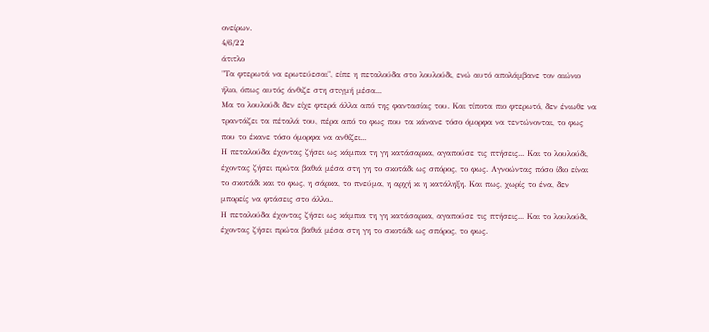ονείρων.
4/6/22
άτιτλο
"Τα φτερωτά να ερωτεύεσαι", είπε η πεταλούδα στο λουλούδι, ενώ αυτό απολάμβανε τον αιώνιο ήλιο, όπως αυτός άνθιζε στη στιγμή μέσα...
Μα το λουλούδι δεν είχε φτερά άλλα από της φαντασίας του. Και τίποτα πιο φτερωτό, δεν ένιωθε να τραντάζει τα πέταλά του, πέρα από το φως που τα κάνανε τόσο όμορφα να τεντώνονται, το φως που το έκανε τόσο όμορφα να ανθίζει...
Η πεταλούδα έχοντας ζήσει ως κάμπια τη γη κατάσαρκα, αγαπούσε τις πτήσεις... Και το λουλούδι, έχοντας ζήσει πρώτα βαθιά μέσα στη γη το σκοτάδι ως σπόρος, το φως. Αγνοώντας πόσο ίδιο είναι το σκοτάδι και το φως, η σάρκα, το πνεύμα, η αρχή κι η κατάληξη. Και πως, χωρίς το ένα, δεν μπορείς να φτάσεις στο άλλο..
Η πεταλούδα έχοντας ζήσει ως κάμπια τη γη κατάσαρκα, αγαπούσε τις πτήσεις... Και το λουλούδι, έχοντας ζήσει πρώτα βαθιά μέσα στη γη το σκοτάδι ως σπόρος, το φως.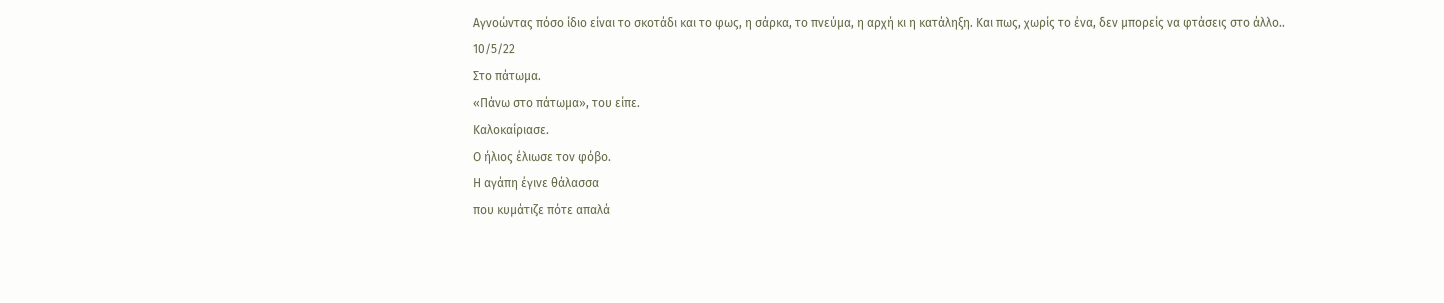Αγνοώντας πόσο ίδιο είναι το σκοτάδι και το φως, η σάρκα, το πνεύμα, η αρχή κι η κατάληξη. Και πως, χωρίς το ένα, δεν μπορείς να φτάσεις στο άλλο..
10/5/22
Στο πάτωμα.
«Πάνω στο πάτωμα», του είπε.
Καλοκαίριασε.
Ο ήλιος έλιωσε τον φόβο.
Η αγάπη έγινε θάλασσα
που κυμάτιζε πότε απαλά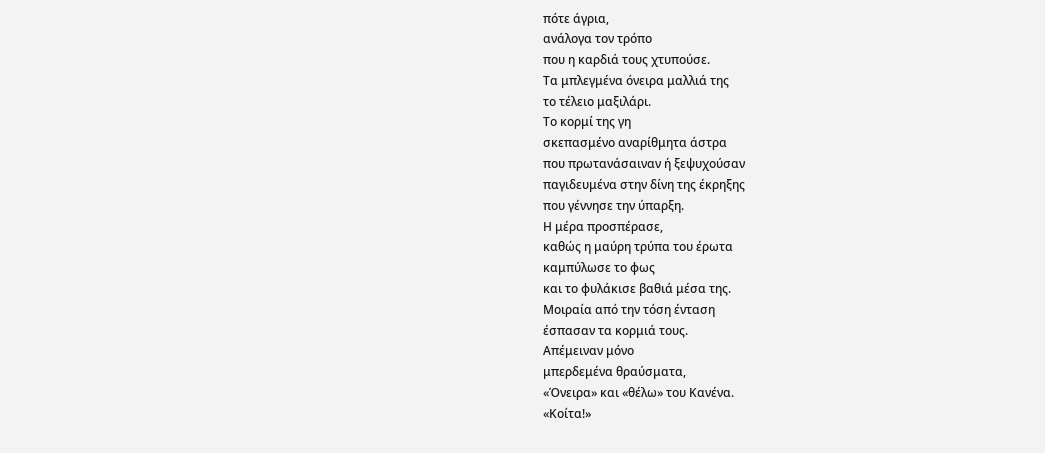πότε άγρια,
ανάλογα τον τρόπο
που η καρδιά τους χτυπούσε.
Τα μπλεγμένα όνειρα μαλλιά της
το τέλειο μαξιλάρι.
Το κορμί της γη
σκεπασμένο αναρίθμητα άστρα
που πρωτανάσαιναν ή ξεψυχούσαν
παγιδευμένα στην δίνη της έκρηξης
που γέννησε την ύπαρξη.
Η μέρα προσπέρασε,
καθώς η μαύρη τρύπα του έρωτα
καμπύλωσε το φως
και το φυλάκισε βαθιά μέσα της.
Μοιραία από την τόση ένταση
έσπασαν τα κορμιά τους.
Απέμειναν μόνο
μπερδεμένα θραύσματα,
«Όνειρα» και «θέλω» του Κανένα.
«Κοίτα!»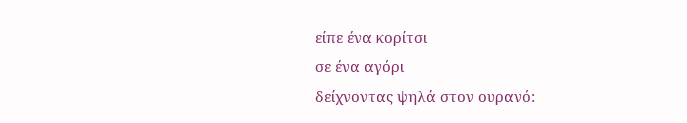είπε ένα κορίτσι
σε ένα αγόρι
δείχνοντας ψηλά στον ουρανό: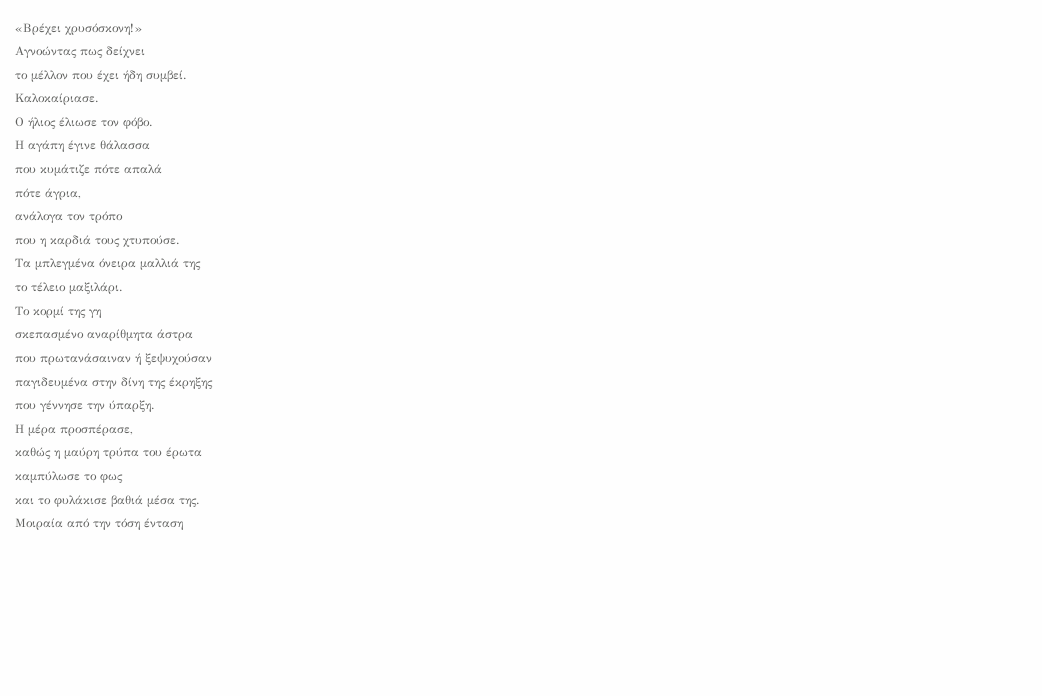«Βρέχει χρυσόσκονη!»
Αγνοώντας πως δείχνει
το μέλλον που έχει ήδη συμβεί.
Καλοκαίριασε.
Ο ήλιος έλιωσε τον φόβο.
Η αγάπη έγινε θάλασσα
που κυμάτιζε πότε απαλά
πότε άγρια,
ανάλογα τον τρόπο
που η καρδιά τους χτυπούσε.
Τα μπλεγμένα όνειρα μαλλιά της
το τέλειο μαξιλάρι.
Το κορμί της γη
σκεπασμένο αναρίθμητα άστρα
που πρωτανάσαιναν ή ξεψυχούσαν
παγιδευμένα στην δίνη της έκρηξης
που γέννησε την ύπαρξη.
Η μέρα προσπέρασε,
καθώς η μαύρη τρύπα του έρωτα
καμπύλωσε το φως
και το φυλάκισε βαθιά μέσα της.
Μοιραία από την τόση ένταση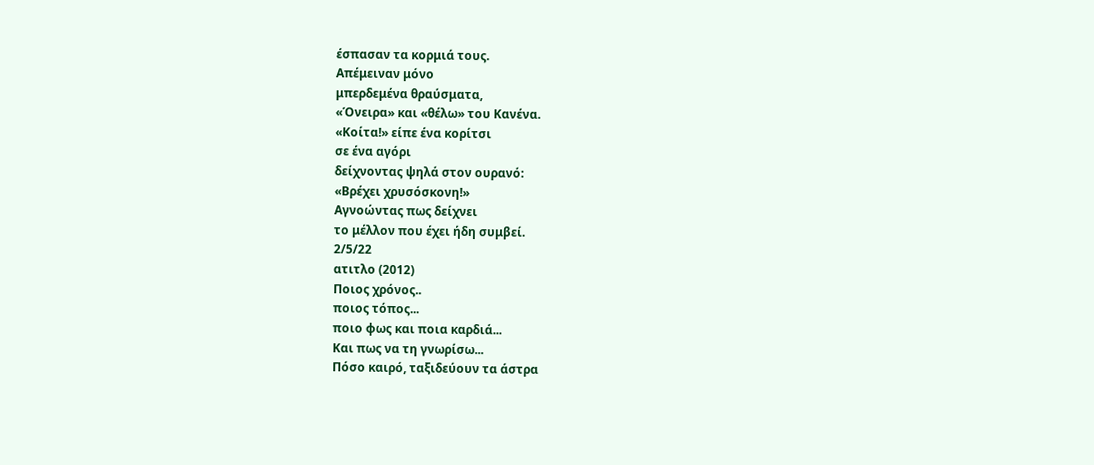έσπασαν τα κορμιά τους.
Απέμειναν μόνο
μπερδεμένα θραύσματα,
«Όνειρα» και «θέλω» του Κανένα.
«Κοίτα!» είπε ένα κορίτσι
σε ένα αγόρι
δείχνοντας ψηλά στον ουρανό:
«Βρέχει χρυσόσκονη!»
Αγνοώντας πως δείχνει
το μέλλον που έχει ήδη συμβεί.
2/5/22
ατιτλο (2012)
Ποιος χρόνος..
ποιος τόπος...
ποιο φως και ποια καρδιά...
Και πως να τη γνωρίσω...
Πόσο καιρό, ταξιδεύουν τα άστρα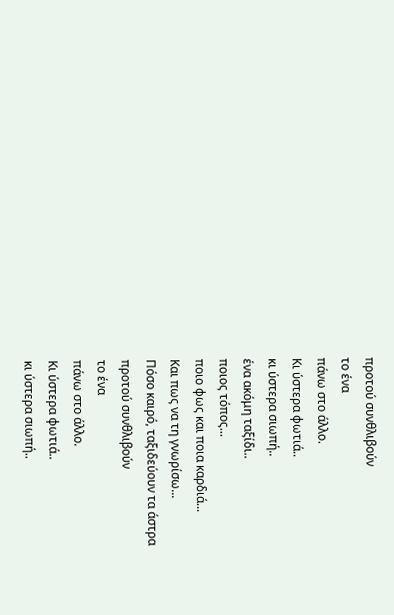προτού συνθλιβούν
το ένα
πάνω στο άλλο.
Κι ύστερα φωτιά..
κι ύστερα σιωπή..
ένα ακόμη ταξίδι..
ποιος τόπος...
ποιο φως και ποια καρδιά...
Και πως να τη γνωρίσω...
Πόσο καιρό, ταξιδεύουν τα άστρα
προτού συνθλιβούν
το ένα
πάνω στο άλλο.
Κι ύστερα φωτιά..
κι ύστερα σιωπή..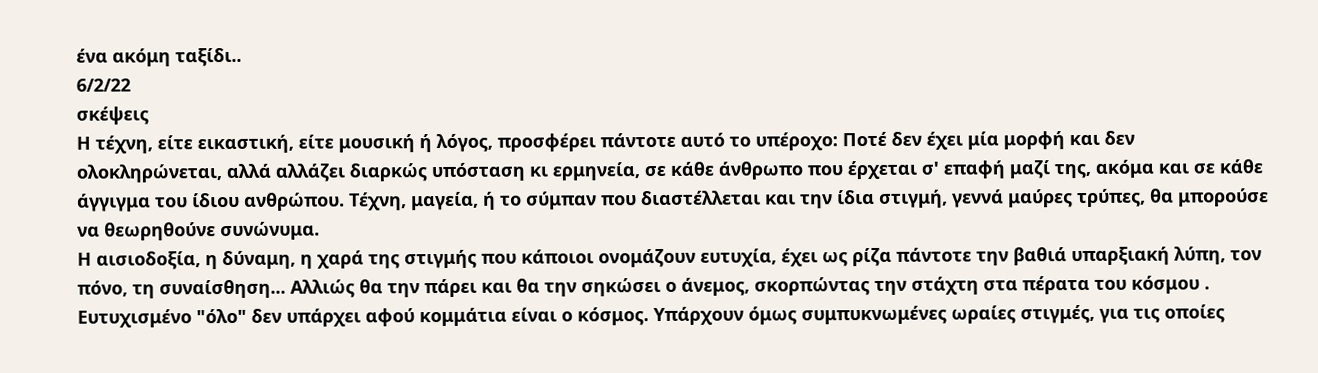ένα ακόμη ταξίδι..
6/2/22
σκέψεις
Η τέχνη, είτε εικαστική, είτε μουσική ή λόγος, προσφέρει πάντοτε αυτό το υπέροχο: Ποτέ δεν έχει μία μορφή και δεν ολοκληρώνεται, αλλά αλλάζει διαρκώς υπόσταση κι ερμηνεία, σε κάθε άνθρωπο που έρχεται σ' επαφή μαζί της, ακόμα και σε κάθε άγγιγμα του ίδιου ανθρώπου. Τέχνη, μαγεία, ή το σύμπαν που διαστέλλεται και την ίδια στιγμή, γεννά μαύρες τρύπες, θα μπορούσε να θεωρηθούνε συνώνυμα.
Η αισιοδοξία, η δύναμη, η χαρά της στιγμής που κάποιοι ονομάζουν ευτυχία, έχει ως ρίζα πάντοτε την βαθιά υπαρξιακή λύπη, τον πόνο, τη συναίσθηση... Αλλιώς θα την πάρει και θα την σηκώσει ο άνεμος, σκορπώντας την στάχτη στα πέρατα του κόσμου . Ευτυχισμένο "όλο" δεν υπάρχει αφού κομμάτια είναι ο κόσμος. Υπάρχουν όμως συμπυκνωμένες ωραίες στιγμές, για τις οποίες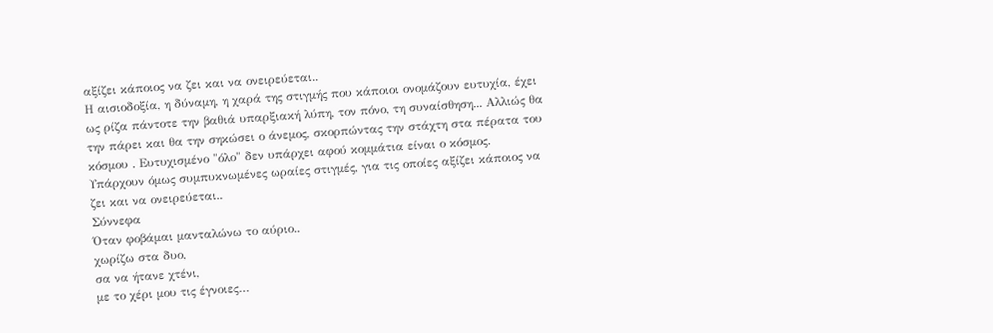αξίζει κάποιος να ζει και να ονειρεύεται..
Η αισιοδοξία, η δύναμη, η χαρά της στιγμής που κάποιοι ονομάζουν ευτυχία, έχει ως ρίζα πάντοτε την βαθιά υπαρξιακή λύπη, τον πόνο, τη συναίσθηση... Αλλιώς θα την πάρει και θα την σηκώσει ο άνεμος, σκορπώντας την στάχτη στα πέρατα του κόσμου . Ευτυχισμένο "όλο" δεν υπάρχει αφού κομμάτια είναι ο κόσμος. Υπάρχουν όμως συμπυκνωμένες ωραίες στιγμές, για τις οποίες αξίζει κάποιος να ζει και να ονειρεύεται..
Σύννεφα
Όταν φοβάμαι μανταλώνω το αύριο..
χωρίζω στα δυο,
σα να ήτανε χτένι,
με το χέρι μου τις έγνοιες…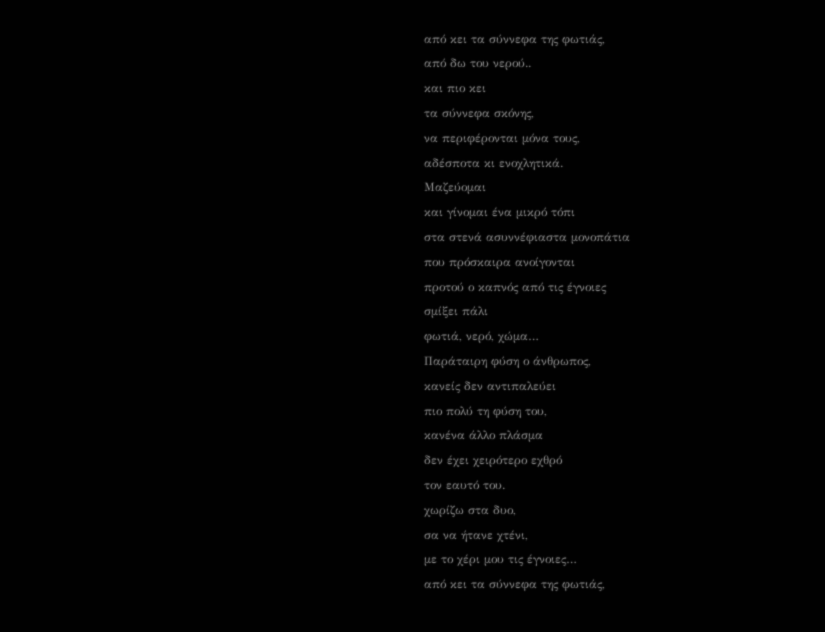από κει τα σύννεφα της φωτιάς,
από δω του νερού..
και πιο κει
τα σύννεφα σκόνης,
να περιφέρονται μόνα τους,
αδέσποτα κι ενοχλητικά.
Μαζεύομαι
και γίνομαι ένα μικρό τόπι
στα στενά ασυννέφιαστα μονοπάτια
που πρόσκαιρα ανοίγονται
προτού ο καπνός από τις έγνοιες
σμίξει πάλι
φωτιά, νερό, χώμα…
Παράταιρη φύση ο άνθρωπος,
κανείς δεν αντιπαλεύει
πιο πολύ τη φύση του,
κανένα άλλο πλάσμα
δεν έχει χειρότερο εχθρό
τον εαυτό του.
χωρίζω στα δυο,
σα να ήτανε χτένι,
με το χέρι μου τις έγνοιες…
από κει τα σύννεφα της φωτιάς,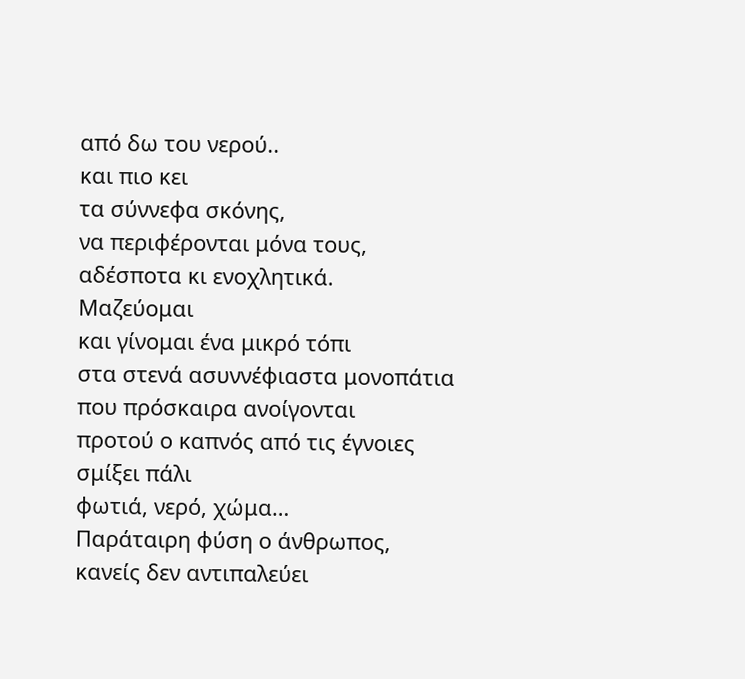από δω του νερού..
και πιο κει
τα σύννεφα σκόνης,
να περιφέρονται μόνα τους,
αδέσποτα κι ενοχλητικά.
Μαζεύομαι
και γίνομαι ένα μικρό τόπι
στα στενά ασυννέφιαστα μονοπάτια
που πρόσκαιρα ανοίγονται
προτού ο καπνός από τις έγνοιες
σμίξει πάλι
φωτιά, νερό, χώμα…
Παράταιρη φύση ο άνθρωπος,
κανείς δεν αντιπαλεύει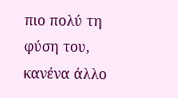πιο πολύ τη φύση του,
κανένα άλλο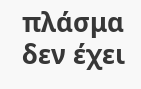πλάσμα
δεν έχει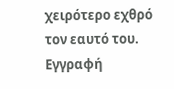χειρότερο εχθρό
τον εαυτό του.
Εγγραφή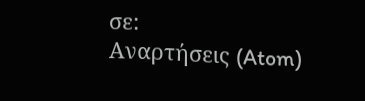σε:
Αναρτήσεις (Atom)